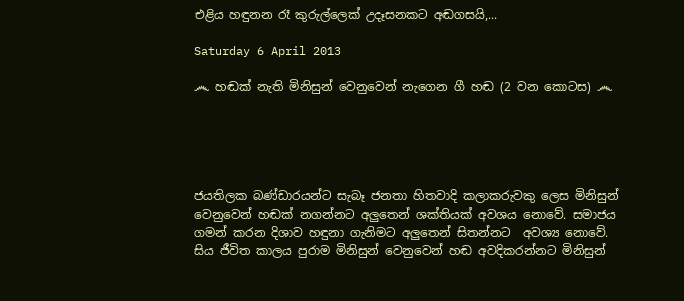එළිය හඳුනන රෑ කුරුල්ලෙක් උදෑසනකට අඬගසයි,...

Saturday 6 April 2013

෴ හඬක් නැති මිනිසුන් වෙනුවෙන් නැගෙන ගී හඬ (2 වන කොටස) ෴





ජයතිලක බණ්ඩාරයන්ට සැබෑ ජනතා හිතවාදි කලාකරුවකු ලෙස මිනිසුන් වෙනුවෙන් හඬක් නගන්නට අලුතෙන් ශක්තියක් අවශය නොවේ. සමාජය ගමන් කරන දිශාව හඳුනා ගැනිමට අලුතෙන් සිතන්නට  අවශ්‍ය නොවේ. සිය ජීවිත කාලය පුරාම මිනිසුන් වෙනුවෙන් හඬ අවදිකරන්නට මිනිසුන්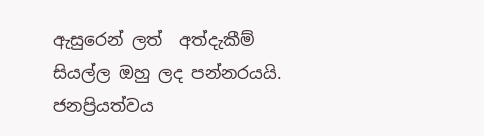ඇසුරෙන් ලත්  අත්දැකීම් සියල්ල ඔහු ලද පන්නරයයි. ජනප්‍රියත්වය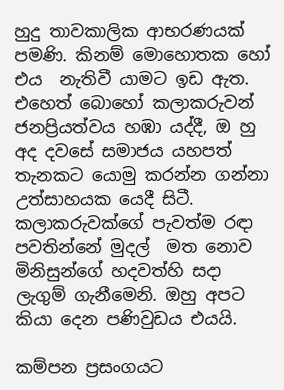හුදු තාවකාලික ආභරණයක් පමණි. කිනම් මොහොතක හෝ එය  නැතිවී යාමට ඉඩ ඇත.  එහෙත් බොහෝ කලාකරුවන් ජනප්‍රියත්වය හඹා යද්දී, ඔ හු   අද දවසේ සමාජය යහපත් තැනකට යොමු කරන්න ගන්නා උත්සාහයක යෙදී සිටී. කලාකරුවක්ගේ පැවත්ම රඳා පවතින්නේ මුදල්  මත නොව මිනිසුන්ගේ හදවත්හි සදා ලැගුම් ගැනීමෙනි. ඔහු අපට කියා දෙන පණිවුඩය එයයි.

කම්පන ප්‍රසංගයට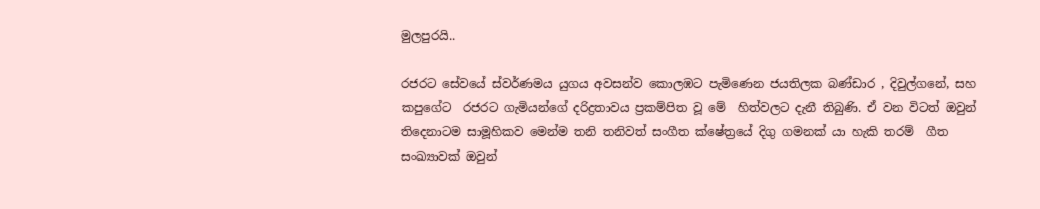මුලපුරයි..

රජරට සේවයේ ස්වර්ණමය යුගය අවසන්ව කොලඹට පැමිණෙන ජයතිලක බණ්ඩාර , දිවුල්ගනේ, සහ කපුගේට  රජරට ගැමියන්ගේ දරිද්‍රතාවය ප්‍රකම්පිත වූ මේ  හිත්වලට දැනී තිබුණි. ඒ වන විටත් ඔවුන් තිදෙනාටම සාමූහිකව මෙන්ම තනි තනිවත් සංගීත ක්ෂේත්‍රයේ දිගු ගමනක් යා හැකි තරම්  ගීත සංඛ්‍යාවක් ඔවුන්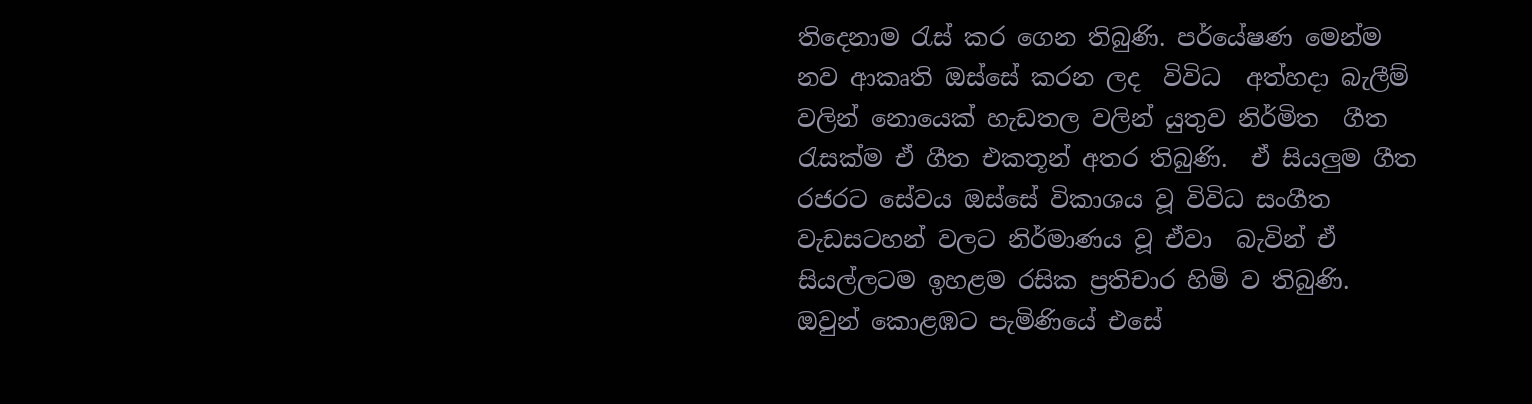තිදෙනාම රැස් කර ගෙන තිබුණි. පර්යේෂණ මෙන්ම නව ආකෘති ඔස්සේ කරන ලද  විවිධ  අත්හදා බැලීම් වලින් නොයෙක් හැඩතල වලින් යුතුව නිර්මිත  ගීත රැසක්ම ඒ ගීත එකතූන් අතර තිබුණි.  ඒ සියලුම ගීත රජරට සේවය ඔස්සේ විකාශය වූ විවිධ සංගීත වැඩසටහන් වලට නිර්මාණය වූ ඒවා  බැවින් ඒ  සියල්ලටම ඉහළම රසික ප්‍රතිචාර හිමි ව තිබුණි. ඔවුන් කොළඹට පැමිණියේ එසේ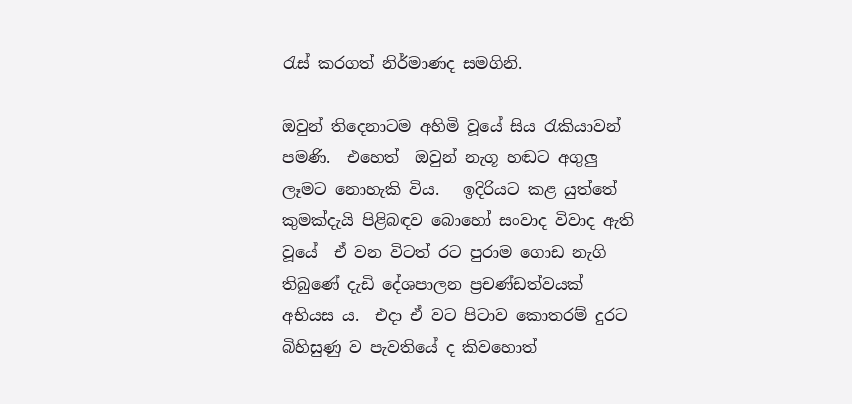රැස් කරගත් නිර්මාණද සමගිනි.

ඔවුන් තිදෙනාටම අහිමි වූයේ සිය රැකියාවන්  පමණි.  එහෙත්  ඔවුන් නැගූ හඬට අගුලු ලෑමට නොහැකි විය.   ඉදිරියට කළ යුත්තේ කුමක්දැයි පිළිබඳව බොහෝ සංවාද විවාද ඇති වූයේ  ඒ වන විටත් රට පුරාම ගොඩ නැගි තිබුණේ දැඩි දේශපාලන ප්‍රචණ්ඩත්වයක් අභියස ය.  එදා ඒ වට පිටාව කොතරම් දුරට බිහිසුණු ව පැවතියේ ද කිවහොත්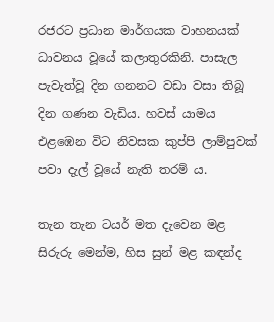රජරට ප්‍රධාන මාර්ගයක වාහනයක් ධාවනය වූයේ කලාතුරකිනි. පාසැල පැවැත්වූ දින ගනනට වඩා වසා තිබූ දින ගණන වැඩිය. හවස් යාමය එළඹෙන විට නිවසක කුප්පි ලාම්පුවක්  පවා දැල් වූයේ නැති තරම් ය.

තැන තැන ටයර් මත දැවෙන මළ සිරුරු මෙන්ම, හිස සුන් මළ කඳන්ද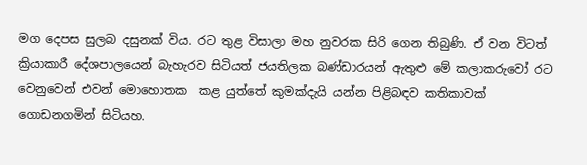මග දෙපස සුලබ දසුනක් විය. රට තුළ විසාලා මහ නුවරක සිරි ගෙන තිබුණි. ඒ වන විටත් ක්‍රියාකාරී දේශපාලයෙන් බැහැරව සිටියත් ජයතිලක බණ්ඩාරයන් ඇතුළු මේ කලාකරුවෝ රට වෙනුවෙන් එවන් මොහොතක  කළ යුත්තේ කුමක්දැයි යන්න පිළිබඳව කතිකාවක් ගොඩනගමින් සිටියහ.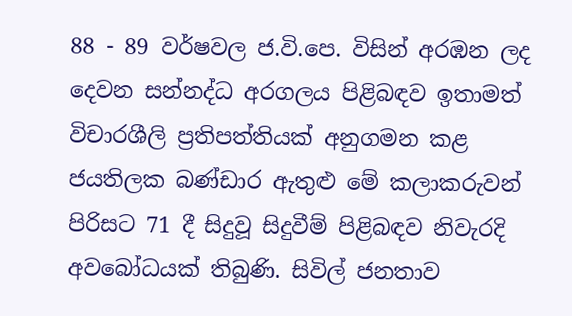88 - 89 වර්ෂවල ජ.වි.පෙ. විසින් අරඹන ලද දෙවන සන්නද්ධ අරගලය පිළිබඳව ඉතාමත් විචාරශීලි ප්‍රතිපත්තියක් අනුගමන කළ ජයතිලක බණ්ඩාර ඇතුළු මේ කලාකරුවන් පිරිසට 71 දී සිදුවූ සිදුවීම් පිළිබඳව නිවැරදි අවබෝධයක් තිබුණි. සිවිල් ජනතාව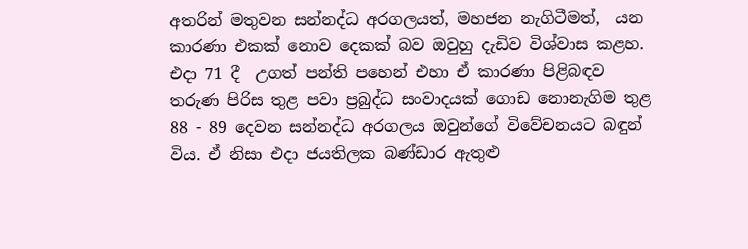අතරින් මතුවන සන්නද්ධ අරගලයත්, මහජන නැගිටීමත්,  යන කාරණා එකක් නොව දෙකක් බව ඔවුහු දැඩිව විශ්වාස කළහ. එදා 71 දී  උගත් පන්ති පහෙන් එහා ඒ කාරණා පිළිබඳව තරුණ පිරිස තුළ පවා ප්‍රබුද්ධ සංවාදයක් ගොඩ නොනැගිම තුළ 88 - 89 දෙවන සන්නද්ධ අරගලය ඔවුන්ගේ විවේචනයට බඳුන් විය. ඒ නිසා එදා ජයතිලක බණ්ඩාර ඇතුළු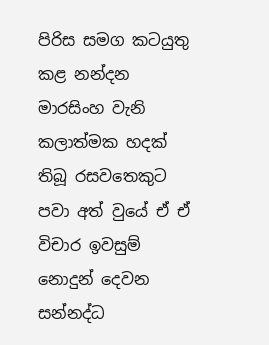පිරිස සමග කටයුතු කළ නන්දන මාරසිංහ වැනි කලාත්මක හදක් තිබූ රසවතෙකුට පවා අත් වුයේ ඒ ඒ විචාර ඉවසුම් නොදුන් දෙවන සන්නද්ධ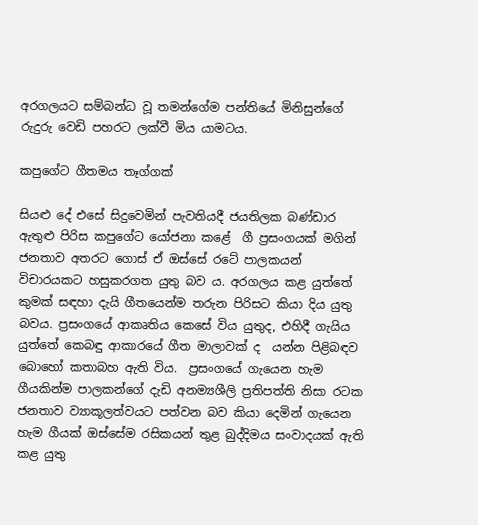අරගලයට සම්බන්ධ වූ තමන්ගේම පන්තියේ මිනිසුන්ගේ රුදුරු වෙඩි පහරට ලක්වී මිය යාමටය.

කපුගේට ගීතමය තෑග්ගක්

සියළු දේ එසේ සිදුවෙමින් පැවතියදී ජයතිලක බණ්ඩාර ඇතුළු පිරිස කපුගේට යෝජනා කළේ  ගී ප්‍රසංගයක් මගින් ජනතාව අතරට ගොස් ඒ ඔස්සේ රටේ පාලකයන් විචාරයකට හසුකරගත යුතු බව ය. අරගලය කළ යුත්තේ කුමක් සඳහා දැයි ගීතයෙන්ම තරුන පිරිසට කියා දිය යුතු බවය. ප්‍රසංගයේ ආකෘතිය කෙසේ විය යුතුද, එහිදී ගැයිය යුත්තේ කෙබඳු ආකාරයේ ගීත මාලාවක් ද  යන්න පිළිබඳව බොහෝ කතාබහ ඇති විය.  ප්‍රසංගයේ ගැයෙන හැම ගීයකින්ම පාලකන්ගේ දැඩි අනම්‍යශීලි ප්‍රතිපත්ති නිසා රටක ජනතාව ව්‍යාකූලත්වයට පත්වන බව කියා දෙමින් ගැයෙන හැම ගීයක් ඔස්සේම රසිකයන් තුළ බුද්දිමය සංවාදයක් ඇති කළ යුතු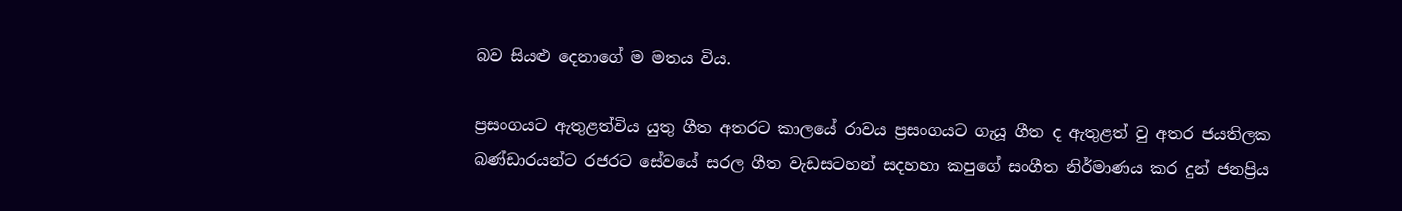බව සියළු දෙනාගේ ම මතය විය.

ප්‍රසංගයට ඇතුළත්විය යුතු ගීත අතරට කාලයේ රාවය ප්‍රසංගයට ගැයූ ගීත ද ඇතුළත් වු අතර ජයතිලක බණ්ඩාරයන්ට රජරට සේවයේ සරල ගීත වැඩසටහන් සදහහා කපුගේ සංගීත නිර්මාණය කර දුන් ජනප්‍රිය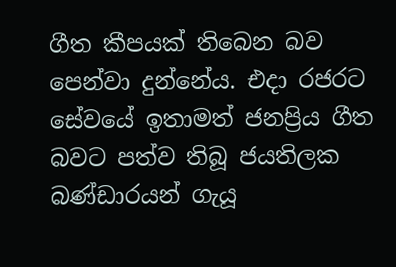ගීත කීපයක් තිබෙන බව පෙන්වා දුන්නේය. එදා රජරට සේවයේ ඉතාමත් ජනප්‍රිය ගීත බවට පත්ව තිබූ ජයතිලක බණ්ඩාරයන් ගැයූ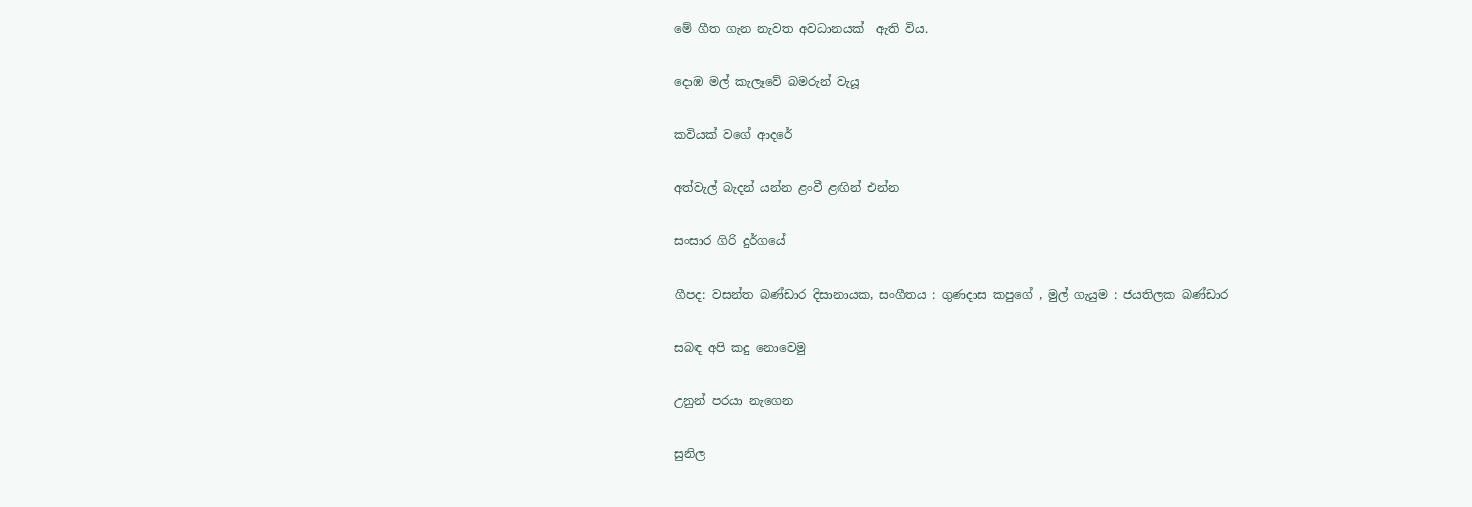මේ ගීත ගැන නැවත අවධානයක්  ඇති විය.

දොඹ මල් කැලෑවේ බමරුන් වැයූ

කවියක් වගේ ආදරේ

අත්වැල් බැදන් යන්න ළංවී ළඟින් එන්න

සංසාර ගිරි දුර්ගයේ

ගීපද: වසන්ත බණ්ඩාර දිසානායක, සංගීතය : ගුණදාස කපුගේ , මුල් ගැයුම : ජයතිලක බණ්ඩාර

සබඳ අපි කදු නොවෙමු

උනුන් පරයා නැගෙන

සුනිල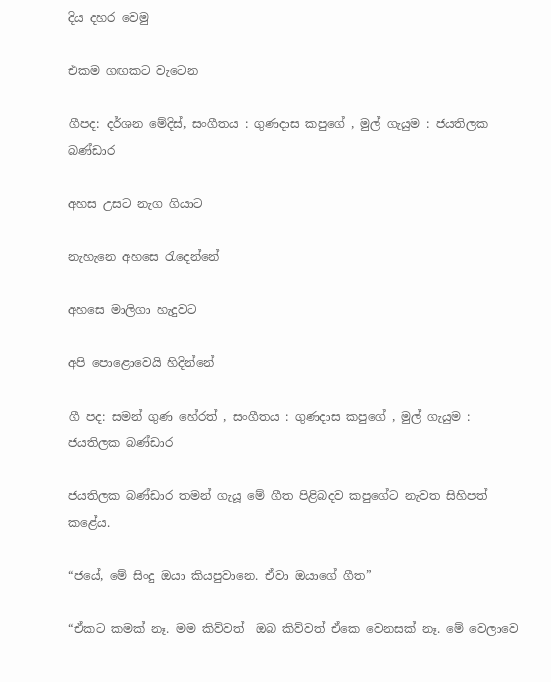දිය දහර වෙමු

එකම ගඟකට වැටෙන

ගීපද: දර්ශන මේදිස්, සංගීතය : ගුණදාස කපුගේ , මුල් ගැයුම : ජයතිලක බණ්ඩාර

අහස උසට නැග ගියාට

නැහැනෙ අහසෙ රැදෙන්නේ

අහසෙ මාලිගා හැදුවට

අපි පොළොවෙයි හිදින්නේ

ගී පද: සමන් ගුණ හේරත් , සංගීතය : ගුණදාස කපුගේ , මුල් ගැයුම : ජයතිලක බණ්ඩාර

ජයතිලක බණ්ඩාර තමන් ගැයූ මේ ගීත පිළිබදව කපුගේට නැවත සිහිපත් කළේය.

“ජයේ, මේ සිංදු ඔයා කියපුවානෙ. ඒවා ඔයාගේ ගීත”

“ඒකට කමක් නෑ. මම කිව්වත්  ඔබ කිව්වත් ඒකෙ වෙනසක් නෑ. මේ වෙලාවෙ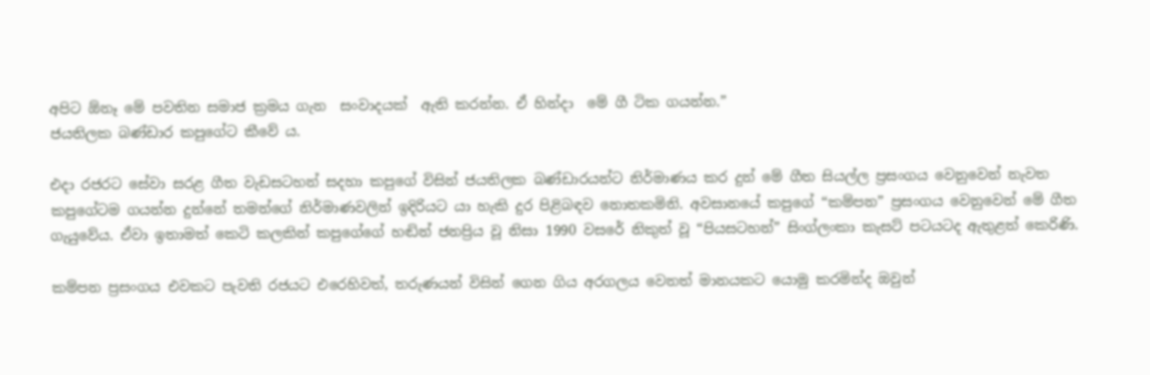අපිට ඕනෑ මේ පවතින සමාජ ක්‍රමය ගැන  සංවාදයක්  ඇති කරන්න. ඒ හින්දා  මේ ගී ටික ගයන්න.”
ජයතිලක බණ්ඩාර කපුගේට කීවේ ය.

එදා රජරට සේවා සරළ ගීත වැඩසටහන් සදහා කපුගේ විසින් ජයතිලක බණ්ඩාරයන්ට නිර්මාණය කර දුන් මේ ගීත සියල්ල ප්‍රසංගය වෙනුවෙන් නැවත කපුගේටම ගයන්න දුන්නේ තමන්ගේ නිර්මාණවලින් ඉදිරියට යා හැකි දුර පිළිබඳව නොතකමිනි. අවසානයේ කපුගේ “කම්පන” ප්‍රසංගය වෙනුවෙන් මේ ගීත ගැයුවේය. ඒවා ඉතාමත් කෙටි කලකින් කපුගේගේ හඬින් ජනප්‍රිය වූ නිසා 1990 වසරේ නිකුත් වූ “පියසටහන්” සිංග්ලංකා කැසට් පටයටද ඇතුළත් කෙරිණි.

කම්පන ප්‍රසංගය එවකට පැවති රජයට එරෙහිවත්, තරුණයන් විසින් ගෙන ගිය අරගලය වෙනත් මානයකට යොමු කරමින්ද ඔවුන්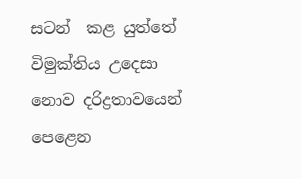සටන්  කළ යුත්තේ විමුක්තිය උදෙසා නොව දරිද්‍රතාවයෙන් පෙළෙන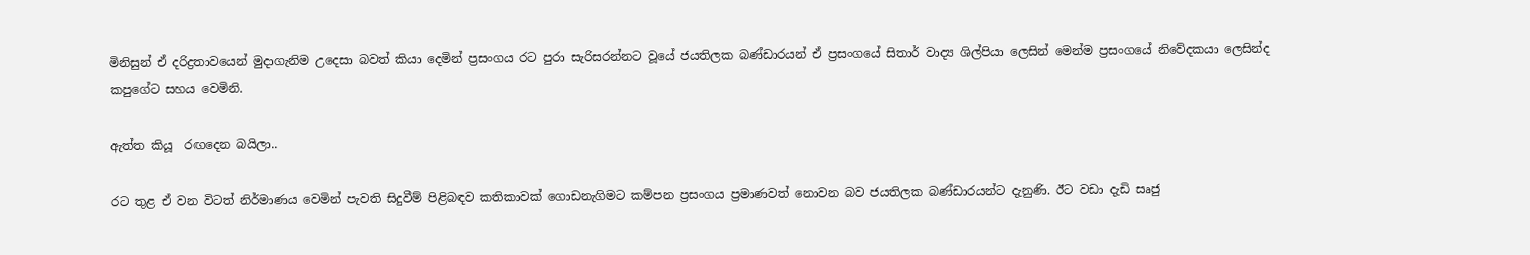මිනිසුන් ඒ දරිද්‍රතාවයෙන් මුදාගැනිම උදෙසා බවත් කියා දෙමින් ප්‍රසංගය රට පුරා සැරිසරන්නට වූයේ ජයතිලක බණ්ඩාරයන් ඒ ප්‍රසංගයේ සිතාර් වාද්‍ය ශිල්පියා ලෙසින් මෙන්ම ප්‍රසංගයේ නිවේදකයා ලෙසින්ද කපුගේට සහය වෙමිනි.

ඇත්ත කියූ  රඟදෙන බයිලා..

රට තුළ ඒ වන විටත් නිර්මාණය වෙමින් පැවති සිදුවීම් පිළිබඳව කතිකාවක් ගොඩනැගිමට කම්පන ප්‍රසංගය ප්‍රමාණවත් නොවන බව ජයතිලක බණ්ඩාරයන්ට දැනුණි. ඊට වඩා දැඩි සෘජු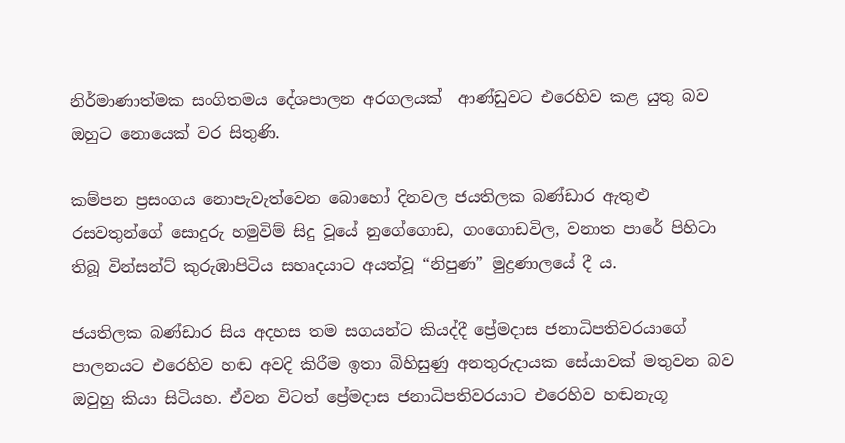නිර්මාණාත්මක සංගිතමය දේශපාලන අරගලයක්  ආණ්ඩුවට එරෙහිව කළ යුතු බව ඔහුට නොයෙක් වර සිතුණි.

කම්පන ප්‍රසංගය නොපැවැත්වෙන බොහෝ දිනවල ජයතිලක බණ්ඩාර ඇතුළු රසවතුන්ගේ සොදුරු හමුවිම් සිදු වූයේ නුගේගොඩ, ගංගොඩවිල, වනාත පාරේ පිහිටා තිබූ වින්සන්ට් කුරුඹාපිටිය සහෘදයාට අයත්වූ “නිපුණ” මුද්‍රණාලයේ දී ය.

ජයතිලක බණ්ඩාර සිය අදහස තම සගයන්ට කියද්දී ප්‍රේමදාස ජනාධිපතිවරයාගේ පාලනයට එරෙහිව හඬ අවදි කිරීම ඉතා බිහිසුණු අනතුරුදායක සේයාවක් මතුවන බව ඔවුහු කියා සිටියහ. ඒවන විටත් ප්‍රේමදාස ජනාධිපතිවරයාට එරෙහිව හඬනැගූ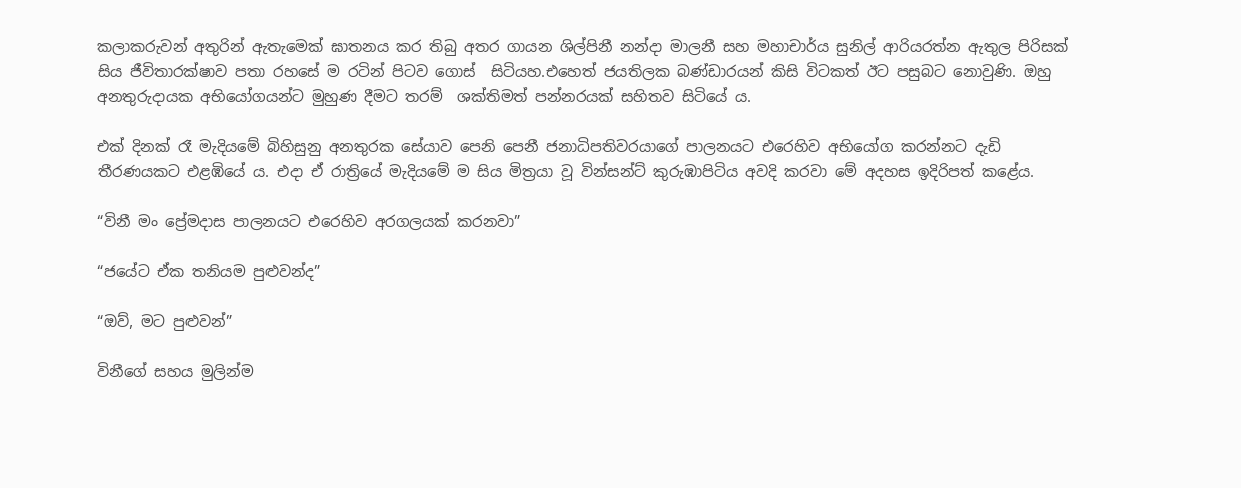කලාකරුවන් අතුරින් ඇතැමෙක් ඝාතනය කර තිබු අතර ගායන ශිල්පිනී නන්දා මාලනී සහ මහාචාර්ය සුනිල් ආරියරත්න ඇතුල පිරිසක් සිය ජීවිතාරක්ෂාව පතා රහසේ ම රටින් පිටව ගොස්  සිටියහ.එහෙත් ජයතිලක බණ්ඩාරයන් කිසි විටකත් ඊට පසුබට නොවුණි. ඔහු අනතුරුදායක අභියෝගයන්ට මුහුණ දීමට තරම්  ශක්තිමත් පන්නරයක් සහිතව සිටියේ ය.

එක් දිනක් රෑ මැදියමේ බිහිසුනු අනතුරක සේයාව පෙනි පෙනී ජනාධිපතිවරයාගේ පාලනයට එරෙහිව අභියෝග කරන්නට දැඩි තීරණයකට එළඹියේ ය. එදා ඒ රාත්‍රියේ මැදියමේ ම සිය මිත්‍රයා වූ වින්සන්ට් කුරුඹාපිටිය අවදි කරවා මේ අදහස ඉදිරිපත් කළේය.

“විනී මං ප්‍රේමදාස පාලනයට එරෙහිව අරගලයක් කරනවා”

“ජයේට ඒක තනියම පුළුවන්ද”

“ඔව්, මට පුළුවන්”

විනීගේ සහය මුලින්ම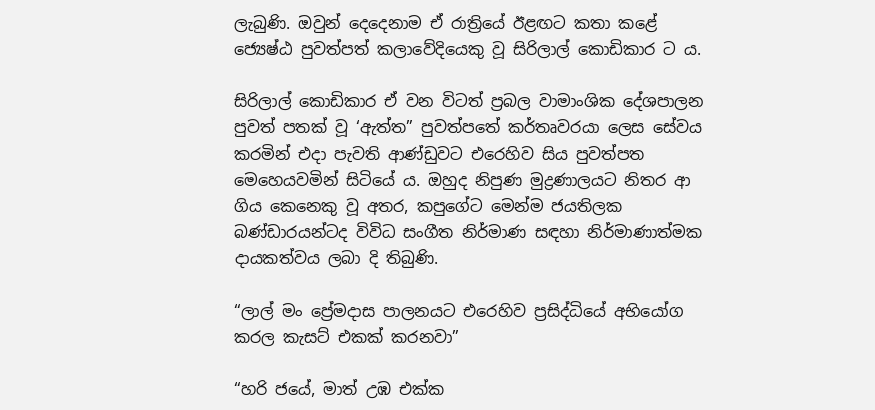ලැබුණි. ඔවුන් දෙදෙනාම ඒ රාත්‍රියේ ඊළඟට කතා කළේ ජ්‍යෙෂ්ඨ පුවත්පත් කලාවේදියෙකු වූ සිරිලාල් කොඩිකාර ට ය.

සිරිලාල් කොඩිකාර ඒ වන විටත් ප්‍රබල වාමාංශික දේශපාලන පුවත් පතක් වූ ‘ඇත්ත” පුවත්පතේ කර්තෘවරයා ලෙස සේවය කරමින් එදා පැවති ආණ්ඩුවට එරෙහිව සිය පුවත්පත මෙහෙයවමින් සිටියේ ය. ඔහුද නිපුණ මුද්‍රණාලයට නිතර ආ ගිය කෙනෙකු වූ අතර, කපුගේට මෙන්ම ජයතිලක බණ්ඩාරයන්ටද විවිධ සංගීත නිර්මාණ සඳහා නිර්මාණාත්මක දායකත්වය ලබා දි තිබුණි.

“ලාල් මං ප්‍රේමදාස පාලනයට එරෙහිව ප්‍රසිද්ධියේ අභියෝග කරල කැසට් එකක් කරනවා”

“හරි ජයේ, මාත් උඹ එක්ක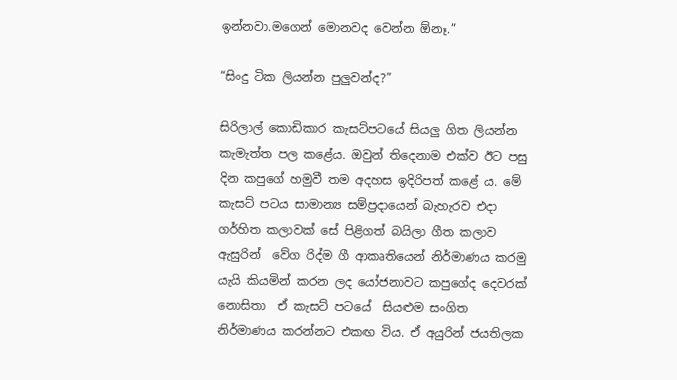ඉන්නවා.මගෙන් මොනවද වෙන්න ඕනෑ.”

“සිංදු ටික ලියන්න පුලුවන්ද?”

සිරිලාල් කොඩිකාර කැසට්පටයේ සියලු ගිත ලියන්න කැමැත්ත පල කළේය. ඔවුන් තිදෙනාම එක්ව ඊට පසු දින කපුගේ හමුවී තම අදහස ඉදිරිපත් කළේ ය. මේ කැසට් පටය සාමාන්‍ය සම්ප්‍රදායෙන් බැහැරව එදා ගර්හිත කලාවක් සේ පිළිගත් බයිලා ගීත කලාව ඇසුරින්  වේග රිද්ම ගී ආකෘතියෙන් නිර්මාණය කරමු යැයි කියමින් කරන ලද යෝජනාවට කපුගේද දෙවරක් නොසිතා  ඒ කැසට් පටයේ  සියළුම සංගිත නිර්මාණය කරන්නට එකඟ විය. ඒ අයුරින් ජයතිලක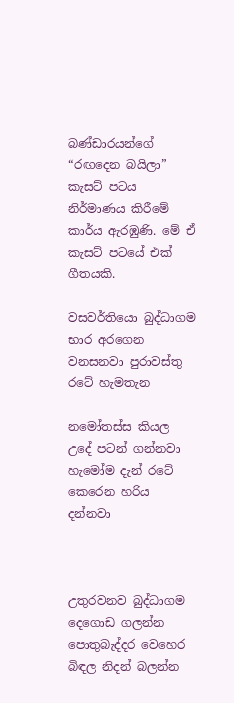බණ්ඩාරයන්ගේ “රඟදෙන බයිලා” කැසට් පටය නිර්මාණය කිරීමේ කාර්ය ඇරඹුණි. මේ ඒ කැසට් පටයේ එක් ගීතයකි.

වසවර්තියො බුද්ධාගම භාර අරගෙන
වනසනවා පුරාවස්තු රටේ හැමතැන

නමෝතස්ස කියල උදේ පටන් ගන්නවා
හැමෝම දැන් රටේ කෙරෙන හරිය දන්නවා



උතුරවනව බුද්ධාගම දෙගොඩ ගලන්න
පොතුබැද්දර වෙහෙර බිඳල නිදන් බලන්න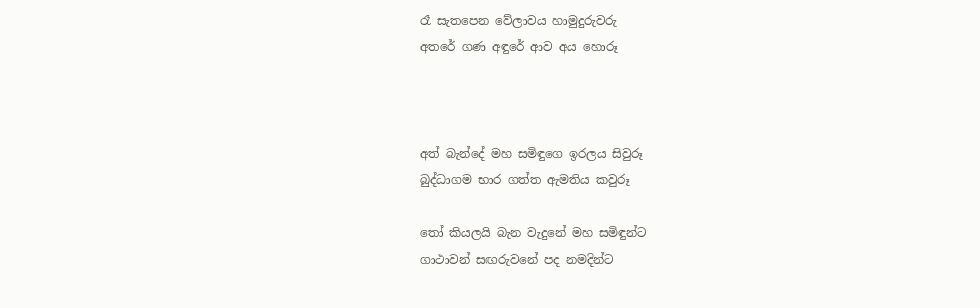රෑ සැතපෙන වේලාවය හාමුදුරුවරු
අතරේ ගණ අඳුරේ ආව අය හොරූ



අත් බැන්දේ මහ සමිඳුගෙ ඉරලය සිවුරූ
බුද්ධාගම භාර ගත්ත ඇමතිය කවුරූ

තෝ කියලයි බැන වැදුනේ මහ සමිඳුන්ට
ගාථාවන් සඟරුවනේ පද නමදින්ට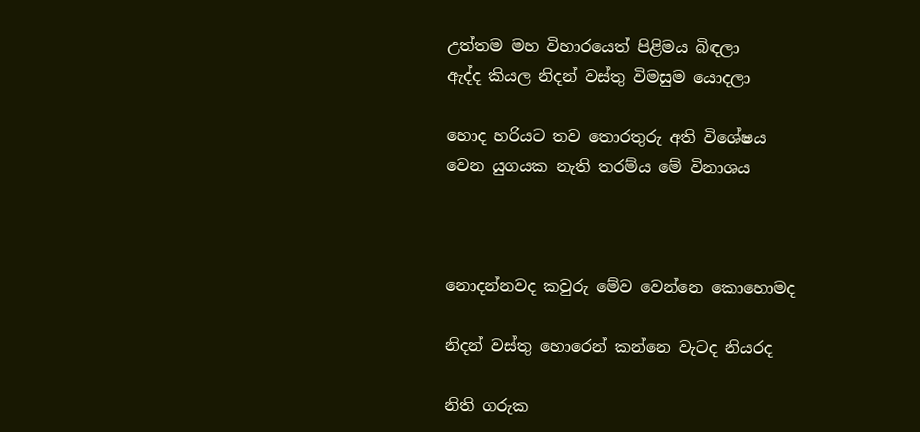උත්තම මහ විහාරයෙත් පිළිමය බිඳලා‍
ඇද්ද කියල නිදන් වස්තු විමසුම යොදලා

හොද හරියට තව තොරතුරු අති විශේෂය
වෙන යුගයක නැති තරම්ය මේ විනාශය



නොදන්නවද කවුරු මේව වෙන්නෙ කොහොමද

නිදන් වස්තු හොරෙන් කන්නෙ වැටද නියරද

නිති ගරුක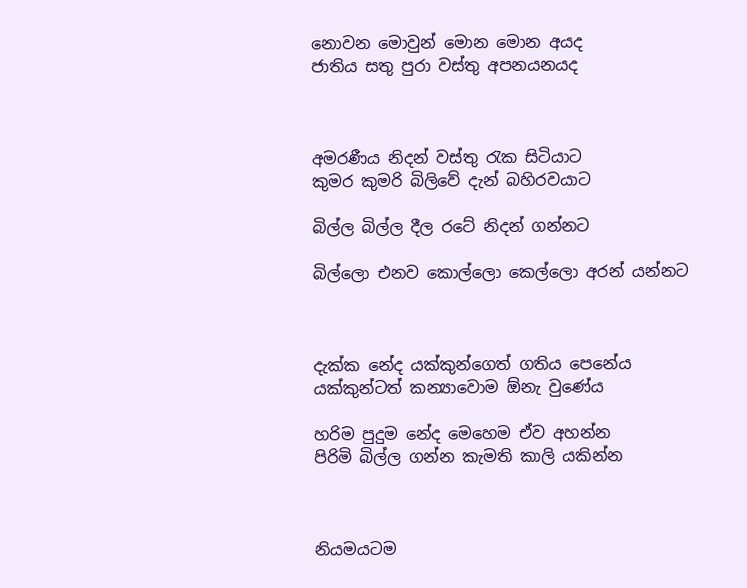නොවන මොවුන් මොන මොන අයද
ජාතිය සතු පුරා වස්තු අපනයනයද



අමරණීය නිදන් වස්තු රැක සිටියාට
කුමර කුමරි බිලිවේ දැන් බහිරවයාට

බිල්ල බිල්ල දීල රටේ නිදන් ගන්නට

බිල්ලො එනව කොල්ලො කෙල්ලො අරන් යන්නට



දැක්ක නේද යක්කුන්ගෙත් ගතිය පෙනේය
යක්කුන්ටත් කන්‍යාවොම ඕනැ වුණේය

හරිම පුදුම නේද මෙහෙම ඒව අහන්න
පිරිමි බිල්ල ගන්න කැමති කාලි යකින්න



නියමයටම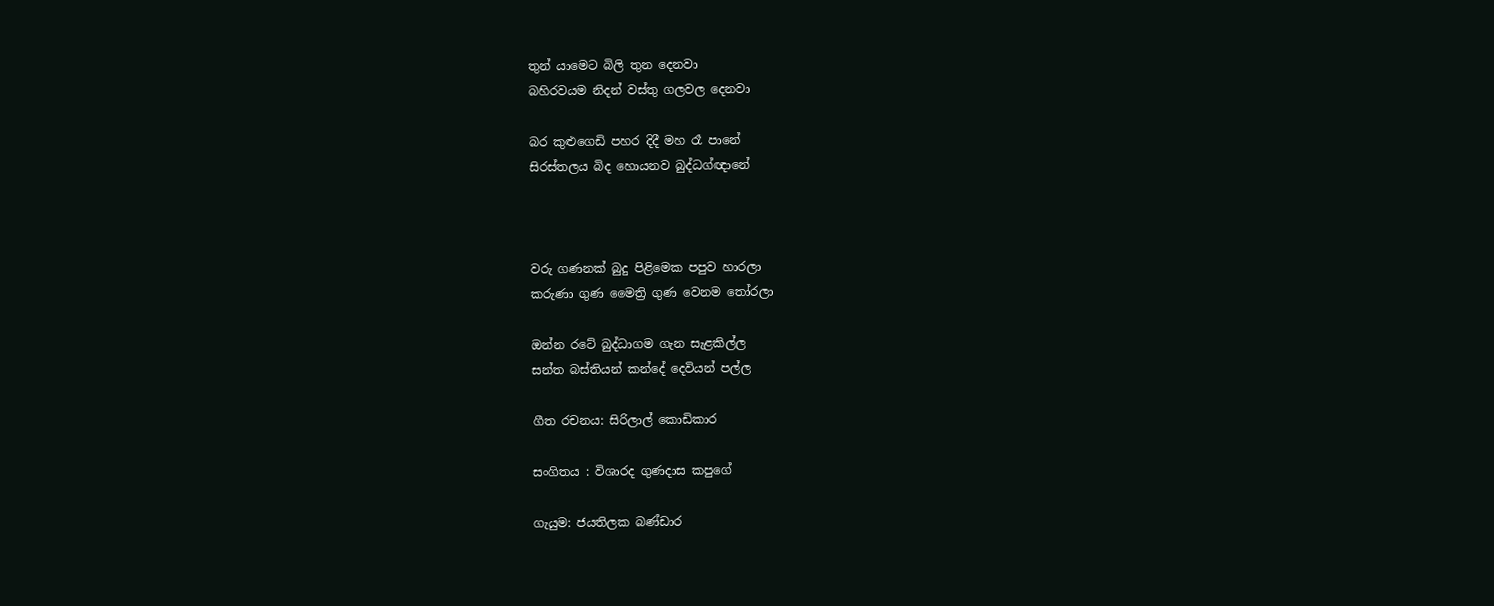තුන් යාමෙට බිලි තුන දෙනවා
බහිරවයම නිදන් වස්තු ගලවල දෙනවා

බර කුළුගෙඩි පහර දිදී මහ රෑ පානේ
සිරස්තලය බිද හොයනව බුද්ධග්ඥානේ



වරු ගණනක් බුදු පිළිමෙක පපුව හාරලා
කරුණා ගුණ මෛත්‍රි ගුණ වෙනම තෝරලා

ඔන්න රටේ බුද්ධාගම ගැන සැළකිල්ල
සන්ත බස්තියන් කන්දේ දෙවියන් පල්ල

ගීත රචනය: සිරිලාල් කොඩිකාර

සංගිතය : විශාරද ගුණදාස කපුගේ

ගැයුම: ජයතිලක බණ්ඩාර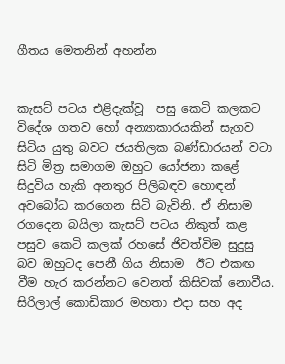ගීතය මෙතනින් අහන්න


කැසට් පටය එළිදැක්වූ  පසු කෙටි කලකට විදේශ ගතව හෝ අන්‍යාකාරයකින් සැගව සිටිය යුතු බවට ජයතිලක බණ්ඩාරයන් වටා සිටි මිත්‍ර සමාගම ඔහුට යෝජනා කළේ සිදුවිය හැකි අනතුර පිලිබඳව හොඳන් අවබෝධ කරගෙන සිටි බැවිනි. ඒ නිසාම රගදෙන බයිලා කැසට් පටය නිකුත් කළ පසුව කෙටි කලක් රහසේ ජිවත්විම සුදුසු බව ඔහුටද පෙනී ගිය නිසාම  ඊට එකඟ වීම හැර කරන්නට වෙනත් කිසිවක් නොවීය.
සිරිලාල් කොඩිකාර මහතා එදා සහ අද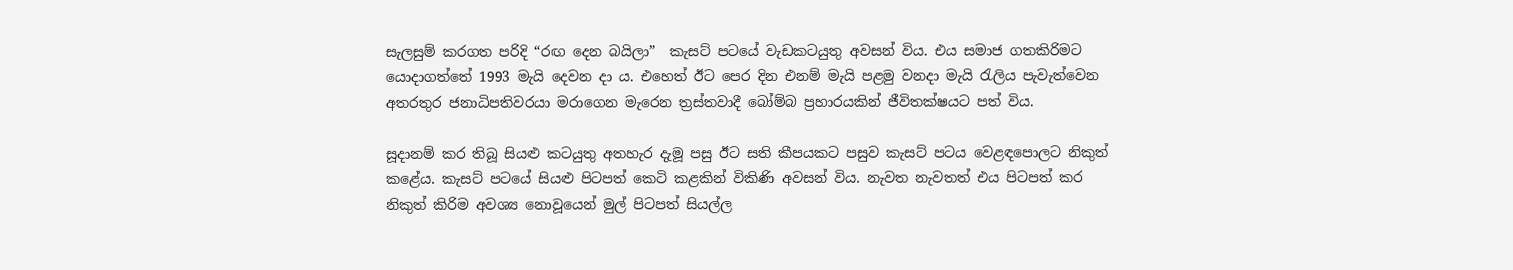සැලසුම් කරගත පරිදි “රඟ දෙන බයිලා”  කැසට් පටයේ වැඩකටයුතු අවසන් විය. එය සමාජ ගතකිරිමට යොදාගත්තේ 1993 මැයි දෙවන දා ය. එහෙත් ඊට පෙර දින එනම් මැයි පළමු වනදා මැයි රැලිය පැවැත්වෙන අතරතුර ජනාධිපතිවරයා මරාගෙන මැරෙන ත්‍රස්තවාදී බෝම්බ ප්‍රහාරයකින් ජීවිතක්ෂයට පත් විය.

සූදානම් කර තිබූ සියළු කටයුතු අතහැර දැමූ පසු ඊට සති කීපයකට පසුව කැසට් පටය වෙළඳපොලට නිකුත් කළේය. කැසට් පටයේ සියළු පිටපත් කෙටි කළකින් විකිණි අවසන් විය. නැවත නැවතත් එය පිටපත් කර නිකුත් කිරිම අවශ්‍ය නොවූයෙන් මුල් පිටපත් සියල්ල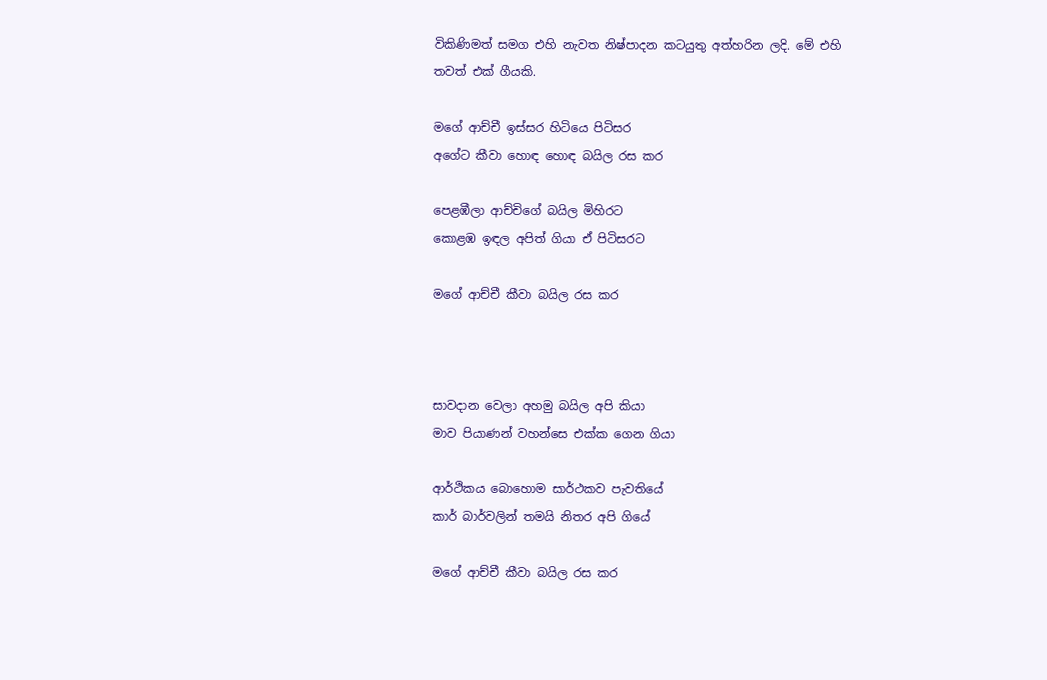විකිණිමත් සමග එහි නැවත නිෂ්පාදන කටයුතු අත්හරින ලදි. මේ එහි තවත් එක් ගීයකි.

මගේ ආච්චී ඉස්සර හිටි‍යෙ පිටිසර
අගේට කීවා හොඳ හොඳ බයිල රස කර

පෙළඹීලා ආච්චිගේ බයිල මිහිරට
කොළඹ ඉඳල අපිත් ගියා ඒ පිටිසරට

මගේ ආච්චී කීවා බයිල රස කර



සාවදාන වෙලා අහමු බයිල අපි කියා
මාව පියාණන් වහන්සෙ එක්ක ගෙන ගියා

ආර්ථිකය බොහොම සාර්ථකව පැවතියේ
කාර් බාර්වලින් තමයි නිතර අපි ගියේ

මගේ ආච්චී කීවා බයිල රස කර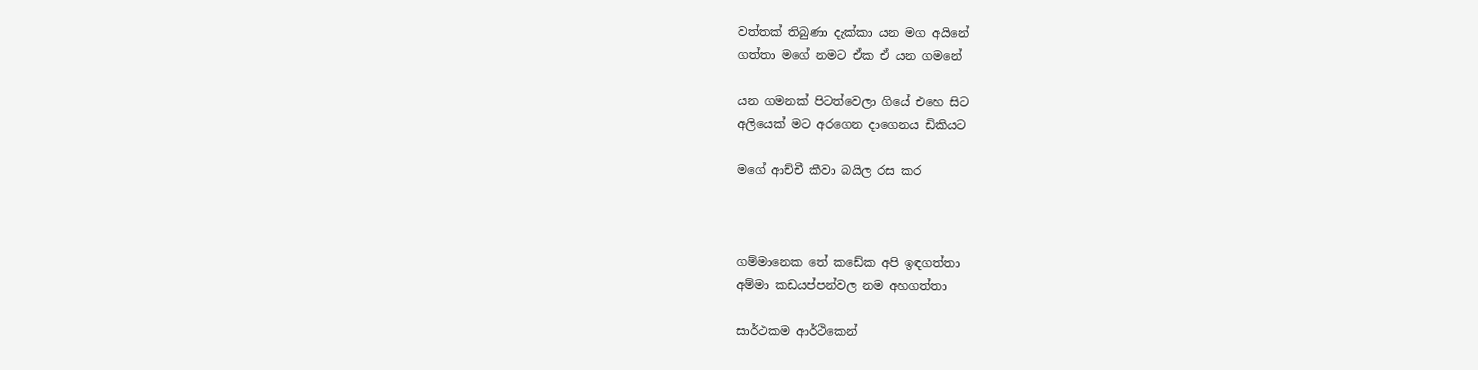වත්තක් තිබුණා දැක්කා යන මග අයිනේ
ගත්තා මගේ නමට ඒක ඒ යන ගමනේ

යන ගමනක් පිටත්වෙලා ගියේ එහෙ සිට
අලියෙක් මට අරගෙන දාගෙනය ඩිකියට

මගේ ආච්චී කීවා බයිල රස කර



ගම්මානෙක තේ කඩේක අපි ඉඳගත්තා
අම්මා කඩයප්පන්වල නම අහගත්තා

සාර්ථකම ආර්ථිකෙන්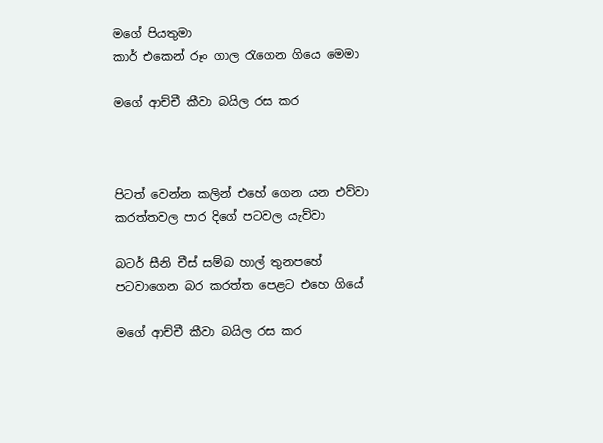මගේ පියතුමා
කාර් එකෙන් රූං ගාල රැගෙන ගියෙ මෙමා

මගේ ආච්චී කීවා බයිල රස කර



පිටත් වෙන්න කලින් එහේ ගෙන යන එව්වා
කරත්තවල පාර දිගේ පටවල යැව්වා

බටර් සීනි චීස් සම්බ හාල් තුනපහේ
පටවාගෙන බර කරත්ත පෙළට එහෙ ගියේ

මගේ ආච්චී කීවා බයිල රස කර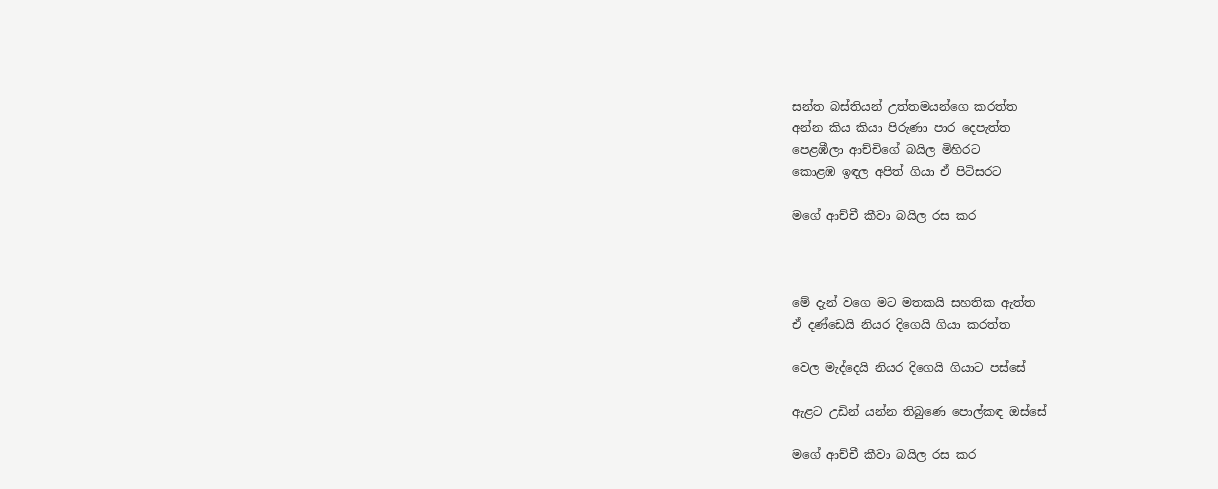සන්ත බස්තියන් උත්තමයන්ගෙ කරත්ත
අන්න කිය කියා පිරුණා පාර දෙපැත්ත
පෙළඹීලා ආච්චිගේ බයිල මිහිරට
කොළඹ ඉඳල අපිත් ගියා ඒ පිටිසරට

මගේ ආච්චී කීවා බයිල රස කර



මේ දැන් වගෙ මට මතකයි සහතික ඇත්ත
ඒ දණ්ඩෙයි නියර දිගෙයි ගියා කරත්ත

වෙල මැද්දෙයි නියර දිගෙයි ගියාට පස්සේ

ඇළට උඩින් යන්න තිබුණෙ පොල්කඳ ඔස්සේ

මගේ ආච්චී කීවා බයිල රස කර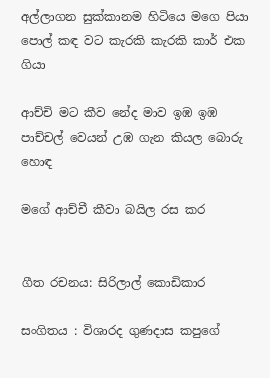අල්ලාගන සුක්කානම හිටියෙ මගෙ පියා
පොල් කඳ වට කැරකි කැරකි කාර් එක ගියා

ආච්චි මට කීව නේද මාව ඉඹ ඉඹ
පාච්චල් වෙයන් උඹ ගැන කියල බොරු හොඳ

මගේ ආච්චී කීවා බයිල රස කර


ගීත රචනය: සිරිලාල් කොඩිකාර

සංගිතය : විශාරද ගුණදාස කපුගේ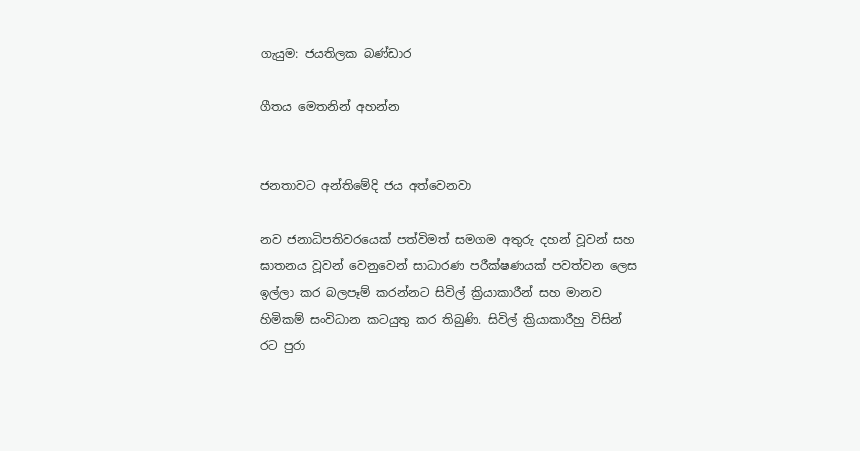ගැයුම: ජයතිලක බණ්ඩාර

ගීතය මෙතනින් අහන්න


ජනතාවට අන්තිමේදි ජය අත්වෙනවා

නව ජනාධිපතිවරයෙක් පත්විමත් සමගම අතුරු දහන් වූවන් සහ ඝාතනය වූවන් වෙනුවෙන් සාධාරණ පරීක්ෂණයක් පවත්වන ලෙස ඉල්ලා කර බලපෑම් කරන්නට සිවිල් ක්‍රියාකාරීන් සහ මානව හිමිකම් සංවිධාන කටයුතු කර තිබුණි. සිවිල් ක්‍රියාකාරීහු විසින් රට පුරා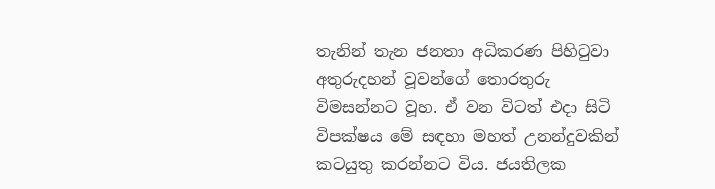තැනින් තැන ජනතා අධිකරණ පිහිටුවා අතුරුදහන් වූවන්ගේ තොරතුරු විමසන්නට වූහ. ඒ වන විටත් එදා සිටි විපක්ෂය මේ සඳහා මහත් උනන්දුවකින් කටයුතු කරන්නට විය. ජයතිලක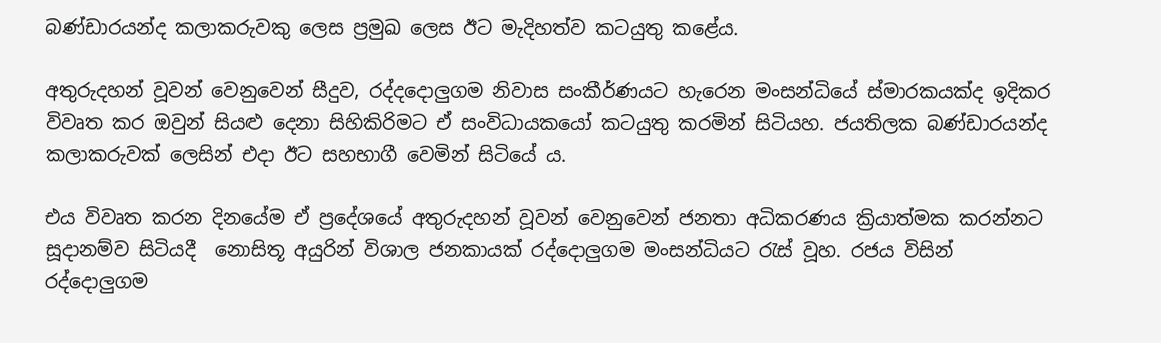බණ්ඩාරයන්ද කලාකරුවකු ලෙස ප්‍රමුඛ ලෙස ඊට මැදිහත්ව කටයුතු කළේය.

අතුරුදහන් වූවන් වෙනුවෙන් සීදුව, රද්දදොලුගම නිවාස සංකීර්ණයට හැරෙන මංසන්ධියේ ස්මාරකයක්ද ඉදිකර  විවෘත කර ඔවුන් සියළු දෙනා සිහිකිරිමට ඒ සංවිධායකයෝ කටයුතු කරමින් සිටියහ. ජයතිලක බණ්ඩාරයන්ද කලාකරුවක් ලෙසින් එදා ඊට සහභාගී වෙමින් සිටියේ ය.

එය විවෘත කරන දිනයේම ඒ ප්‍රදේශයේ අතුරුදහන් වූවන්‍ වෙනුවෙන් ජනතා අධිකරණය ක්‍රියාත්මක කරන්නට සූදානම්ව සිටියදී  නොසිතූ අයුරින් විශාල ජනකායක් රද්දොලුගම මංසන්ධියට රැස් වූහ. රජය විසින් රද්දොලුගම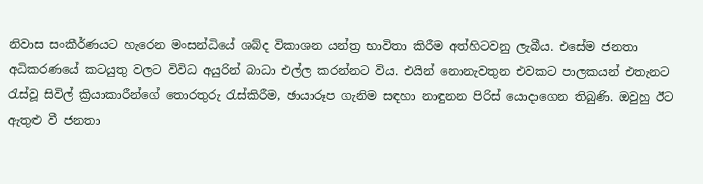නිවාස සංකීර්ණයට හැරෙන මංසන්ධියේ ශබ්ද විකාශන යන්ත්‍ර භාවිතා කිරීම අත්හිටවනු ලැබීය. එසේම ජනතා අධිකරණයේ කටයුතු වලට විවිධ අයුරින් බාධා එල්ල කරන්නට විය. එයින් නොනැවතුන එවකට පාලකයන් එතැනට රැස්වූ සිවිල් ක්‍රියාකාරීන්ගේ තොරතුරු රැස්කිරීම, ඡායාරූප ගැනිම සඳහා නාඳුනන පිරිස් යොදාගෙන තිබුණි. ඔවුහු ඊට ඇතුළු වී ජනතා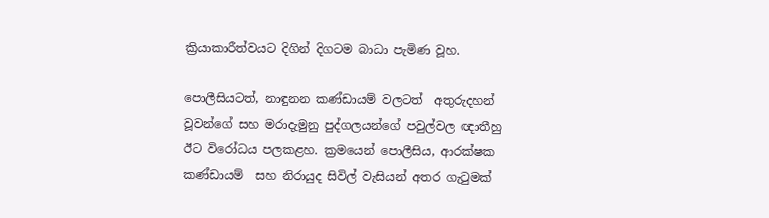ක්‍රියාකාරීත්වයට දිගින් දිගටම බාධා පැමිණ වූහ.

පොලීසියටත්, නාඳුනන කණ්ඩායම් වලටත් ‍ අතුරුදහන් වූවන්ගේ සහ මරාදැමුනු පුද්ගලයන්ගේ පවුල්වල ඥාතීහු  ඊට විරෝධය පලකළහ. ක්‍රමයෙන් පොලීසිය, ආරක්ෂක කණ්ඩායම්  සහ නිරායුද සිවිල් වැසියන් අතර ගැටුමක්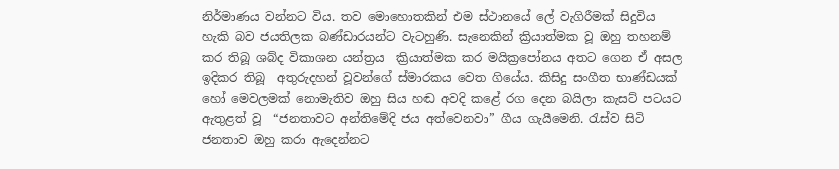නිර්මාණය වන්නට විය. තව මොහොතකින් එම ස්ථානයේ ලේ වැගිරීමක් සිදුවිය හැකි බව ජයතිලක බණ්ඩාරයන්ට වැටහුණි. සැනෙකින් ක්‍රියාත්මක වූ ඔහු තහනම් කර තිබූ ශබ්ද විකාශන යන්ත්‍රය  ක්‍රියාත්මක කර මයික්‍රපෝනය අතට ගෙන ඒ අසල ඉදිකර තිබූ  අතුරුදහන් වූවන්ගේ ස්මාරකය වෙත ගියේය. කිසිදු සංගීත ‍භාණ්ඩයක් හෝ මෙවලමක් නොමැතිව ඔහු සිය හඬ අවදි කළේ රග දෙන බයිලා කැසට් පටයට ඇතුළත් වූ  “ජනතාවට අන්තිමේදි ජය අත්වෙනවා” ගීය ගැයීමෙනි. රැස්ව සිටි ජනතාව ඔහු කරා ඇදෙන්නට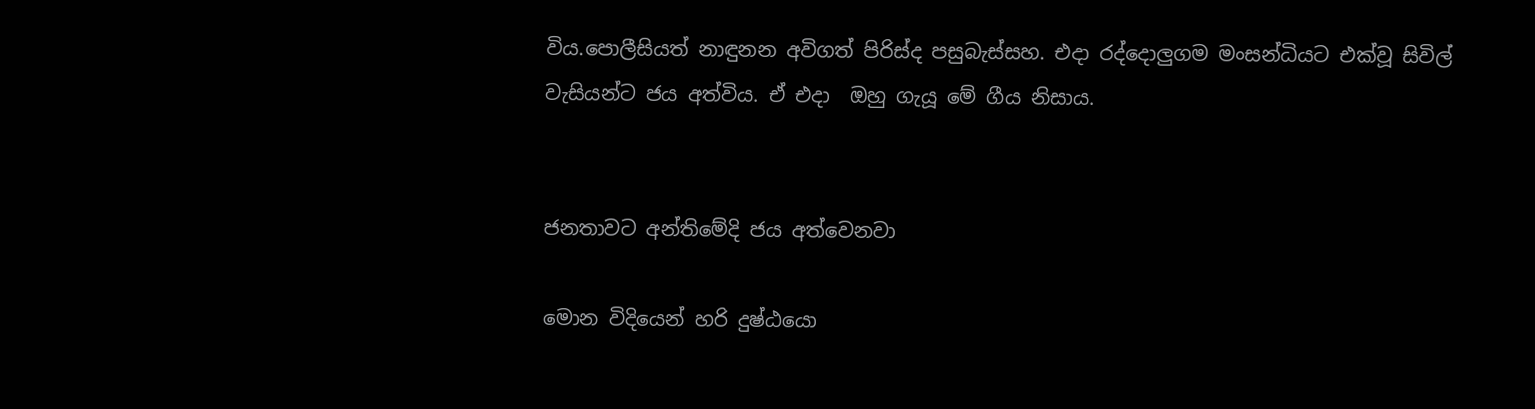විය.පොලීසියත් නාඳුනන අවිගත් පිරිස්ද පසුබැස්සහ. එදා රද්දොලුගම මංසන්ධියට එක්වූ සිවිල් වැසියන්ට ජය අත්විය. ඒ එදා  ඔහු ගැයූ මේ ගීය නිසාය.


ජනතාවට අන්තිමේදි ජය අත්වෙනවා

මොන විදියෙන් හරි දුෂ්ඨයො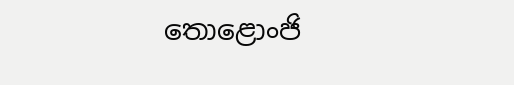තොළොංජි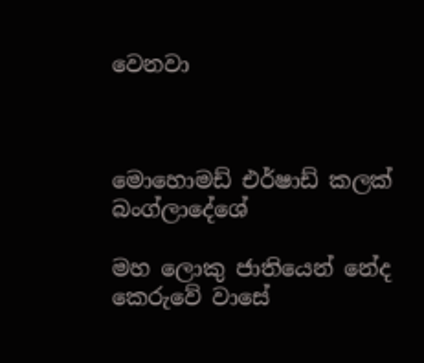වෙනවා



මොහොමඩ් එර්ෂාඩ් කලක් බංග්ලාදේශේ

මහ ලොකු ජාතියෙන් නේද කෙරුවේ වාසේ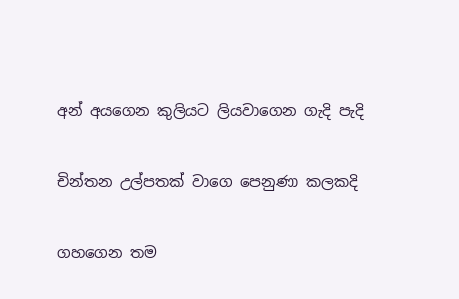අන් අයගෙන කුලියට ලියවාගෙන ගැදි පැදි

චින්තන උල්පතක් වාගෙ පෙනුණා කලකදි

ගහගෙන තම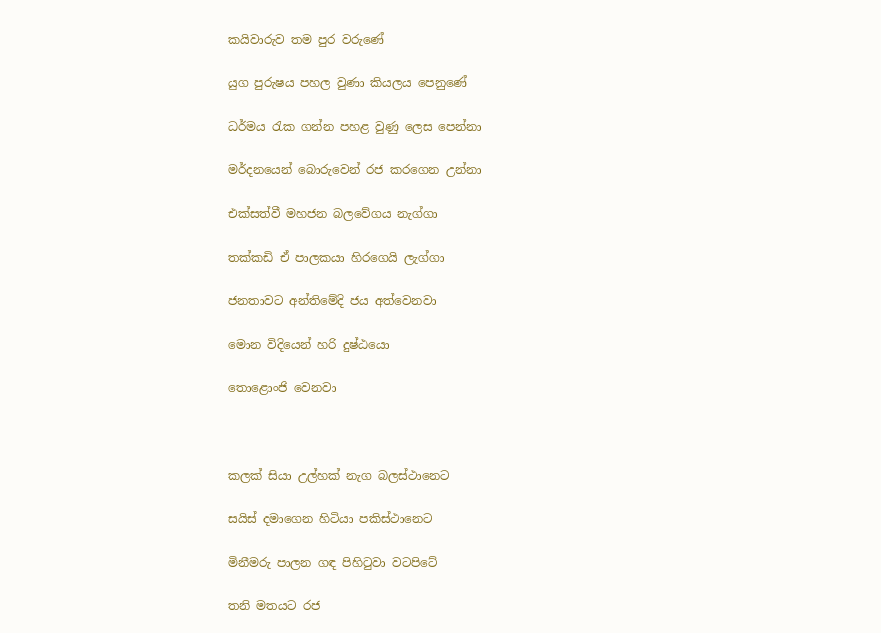කයිවාරුව තම පුර වරුණේ

යුග පුරුෂය පහල වුණා කියලය පෙනුණේ‍

ධර්මය රැක ගන්න පහළ වුණු ලෙස පෙන්නා‍

මර්දනයෙන් බොරුවෙන් රජ කරගෙන උන්නා

එක්සත්වී මහජන බලවේගය නැග්ගා‍

තක්කඩි ඒ පාලකයා හිරගෙයි ලැග්ගා

ජනතාවට අන්තිමේදි ජය අත්වෙනවා

මොන විදියෙන් හරි දුෂ්ඨයො

තොළොංජි වෙනවා



කලක් සියා උල්හක් නැග බලස්ථානෙට

සයිස් දමාගෙන හිටියා පකිස්ථානෙට

මිනීමරු පාලන ගඳ පිහිටුවා වටපිටේ

තනි මතයට රජ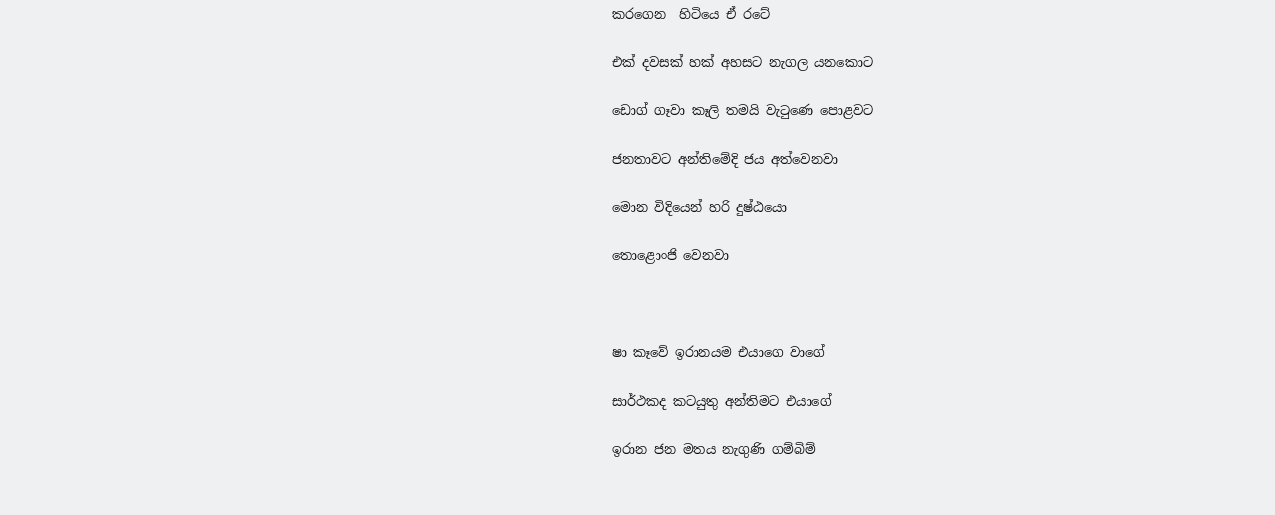කරගෙන  හිටියෙ ඒ රටේ

එක් දවසක් හක් අහසට නැගල යනකොට

ඩොග් ගෑවා කෑලි තමයි වැටුණෙ පොළවට

ජනතාවට අන්තිමේදි ජය අත්වෙනවා

මොන විදියෙන් හරි දුෂ්ඨයො

තොළොංජි වෙනවා



ෂා කෑවේ ඉරානයම එයාගෙ වාගේ

සාර්ථකද කටයුතු අන්තිමට එයාගේ

ඉරාන ජන මතය නැගුණි ගම්බිම්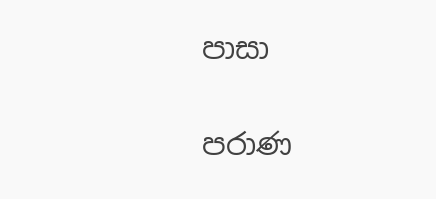පාසා

පරාණ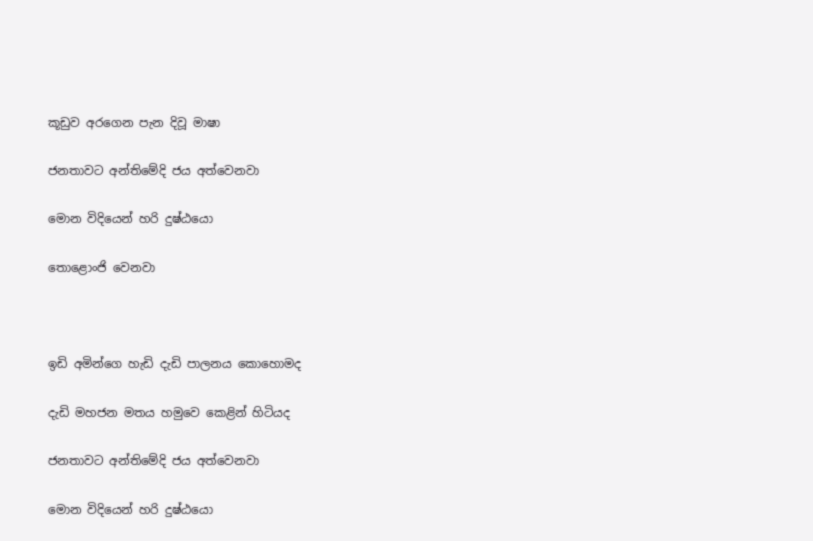කූඩුව අරගෙන පැන දිවූ මාෂා

ජනතාවට අන්තිමේදි ජය අත්වෙනවා

මොන විදියෙන් හරි දුෂ්ඨයො

තොළොංජි වෙනවා



ඉඩි අමින්ගෙ හැඩි දැඩි පාලනය කොහොමද

දැඩි මහජන මතය හමුවෙ කෙළින් හිටියද

ජනතාවට අන්තිමේදි ජය අත්වෙනවා

මොන විදියෙන් හරි දුෂ්ඨයො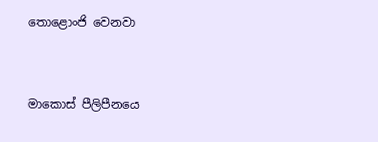තොළොංජි වෙනවා



මාකොස් පීලිපීනයෙ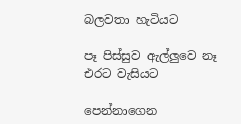බලවතා හැටියට

පෑ පිස්සුව ඇල්ලුවෙ නෑ එරට වැසියට

පෙන්නාගෙන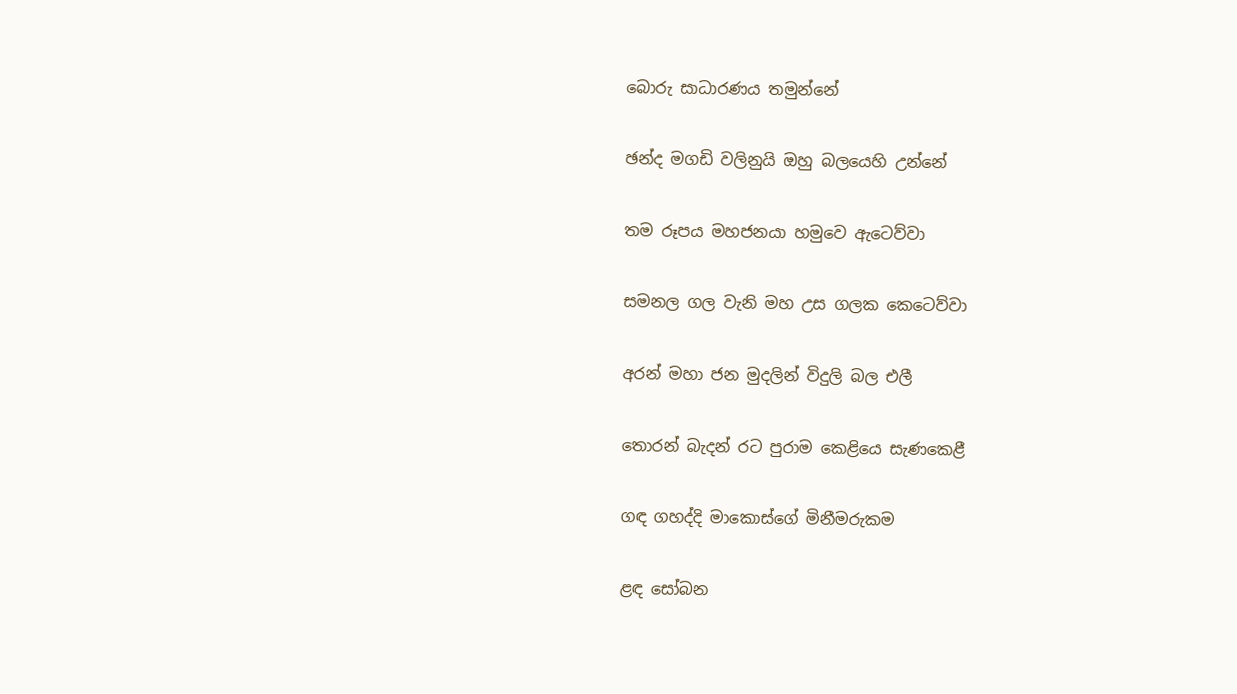බොරු සාධාරණය තමුන්නේ

ඡන්ද මගඩි වලිනුයි ඔහු බලයෙහි උන්නේ

තම රූපය මහජනයා හමුවෙ ඇටෙව්වා

සමනල ගල වැනි මහ උස ගලක කෙටෙව්වා

අරන් මහා ජන මුදලින් විදුලි බල එලී

තොරන් බැදන් රට පුරාම කෙළියෙ සැණකෙළී

ගඳ ගහද්දි මාකොස්ගේ මිනීමරුකම

ළඳ සෝබන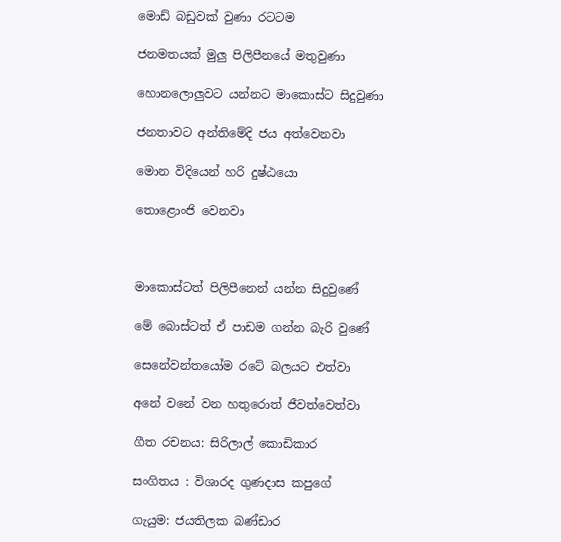මොඩ් බඩුවක් වුණා රටටම

ජනමතයක් මුලු පිලිපීනයේ මතුවුණා

හොනලොලුවට යන්නට මාකොස්ට සිදුවුණා‍

ජනතාවට අන්තිමේදි ජය අත්වෙනවා

මොන විදියෙන් හරි දුෂ්ඨයො

තොළොංජි වෙනවා



මාකොස්ටත් පිලිපීනෙන් යන්න සිදුවුණේ

මේ බොස්ටත් ඒ පාඩම ගන්න බැරි වුණේ

සෙනේවන්තයෝම රටේ බලයට එත්වා

අනේ වනේ වන හතුරොත් ජීවත්වෙත්වා

ගීත රචනය: සිරිලාල් කොඩිකාර

සංගිතය : විශාරද ගුණදාස කපුගේ

ගැයුම: ජයතිලක බණ්ඩාර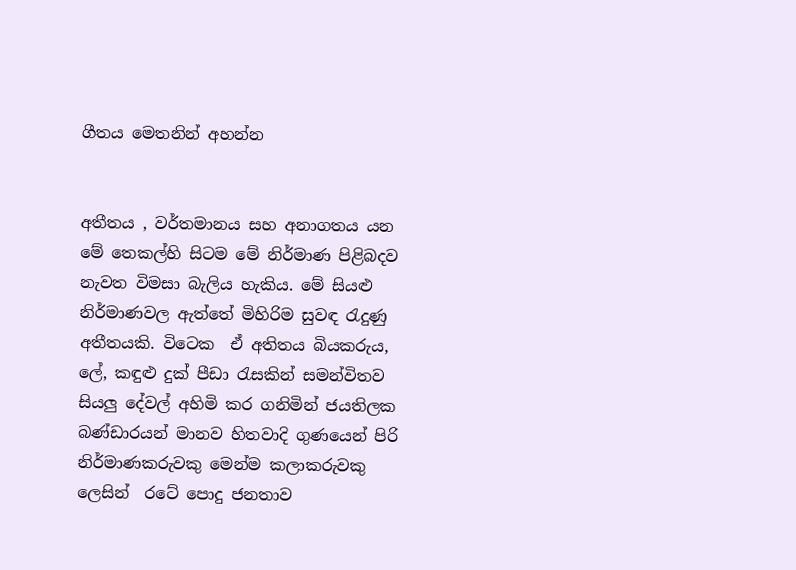ගීතය මෙතනින් අහන්න


අතීතය , වර්තමානය සහ අනාගතය යන මේ තෙකල්හි සිටම මේ නිර්මාණ පිළිබදව නැවත විමසා බැලිය හැකිය. මේ සියළු නිර්මාණවල ඇත්තේ මිහිරිම සුවඳ රැදුණු අතීතයකි. විටෙක  ඒ අතිතය බියකරුය,  ලේ, කඳුළු දුක් පීඩා රැසකින් සමන්විතව සියලු දේවල් අහිමි කර ගනිමින් ජයතිලක බණ්ඩාරයන් මානව හිතවාදි ගුණයෙන් පිරි නිර්මාණකරුවකු මෙන්ම කලාකරුවකු ලෙසින්  රටේ පොදු ජනතාව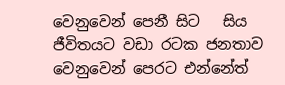වෙනුවෙන් පෙනී සිට   සිය ජීවිතයට වඩා රටක ජනතාව වෙනුවෙන් පෙරට එන්නේත්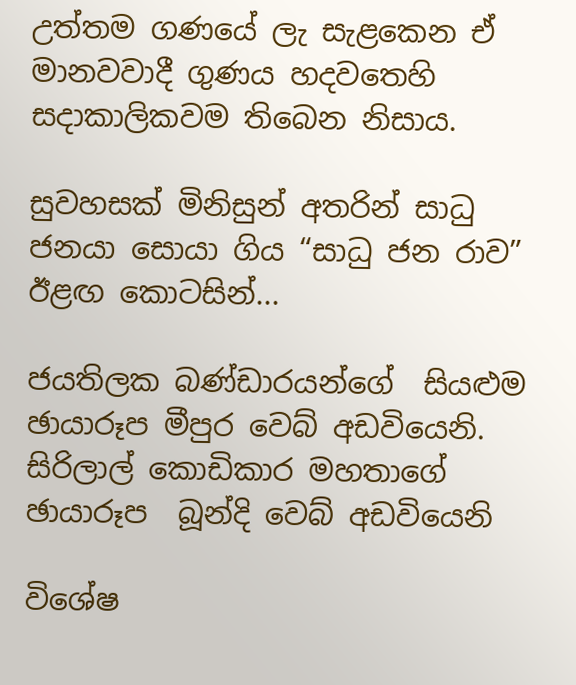උත්තම ගණයේ ලැ සැළකෙන ඒ මානවවාදී ගුණය හදවතෙහි  සදාකාලිකවම තිබෙන නිසාය.

සුවහසක් මිනිසුන් අතරින් සාධු ජනයා සොයා ගිය “සාධු ජන රාව” ඊළඟ කොටසින්...

ජයතිලක බණ්ඩාරයන්ගේ  සියළුම ඡායාරූප මීපුර වෙබ් අඩවියෙනි.
සිරිලාල් කොඩිකාර මහතාගේ ඡායාරූප  බූන්දි වෙබ් අඩවියෙනි

විශේෂ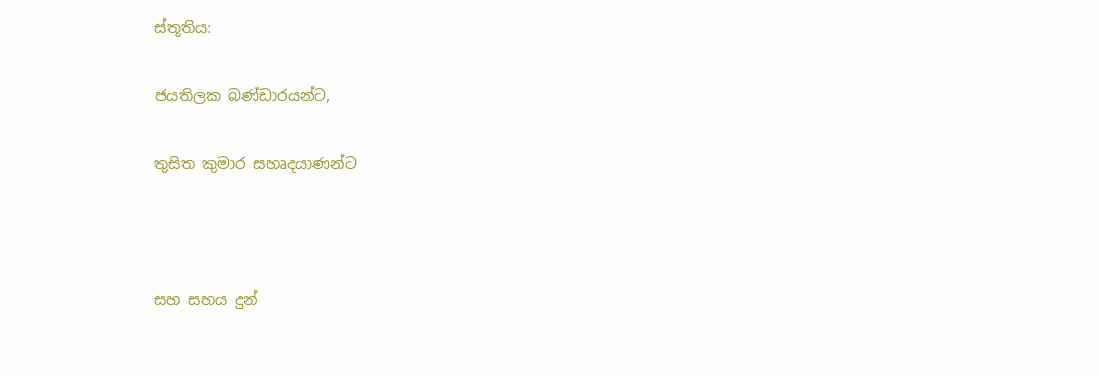ස්තූතිය:

ජයතිලක බණ්ඩාරයන්ට,

තුසිත කුමාර සහෘදයාණන්ට



සහ සහය දුන්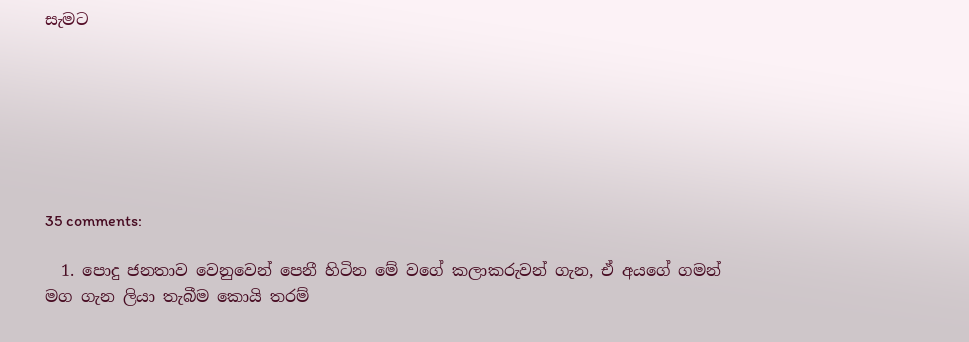සැමට







35 comments:

  1. පොදු ජනතාව වෙනුවෙන් පෙනී හිටින මේ වගේ කලාකරුවන් ගැන, ඒ අයගේ ගමන් මග ගැන ලියා තැබීම කොයි තරම්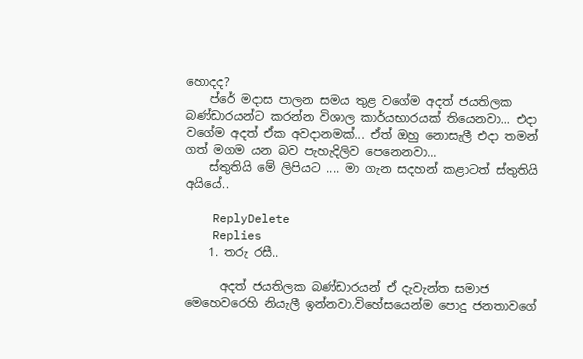හොදද?
    ප්රේ මදාස පාලන සමය තුළ වගේම අදත් ජයතිලක බණ්ඩාරයන්ට කරන්න විශාල කාර්යභාරයක් තියෙනවා... එදා වගේම අදත් ඒක අවදානමක්... ඒත් ඔහු නොසැලී එදා තමන් ගත් මගම යන බව පැහැදිලිව පෙනෙනවා...
    ස්තුතියි මේ ලිපියට .... මා ගැන සදහන් කළාටත් ස්තුතියි අයියේ..

    ReplyDelete
    Replies
    1. තරු රසී..

      අදත් ජයතිලක බණ්ඩාරයන් ඒ දැවැන්ත සමාජ මෙහෙවරෙහි නියැලී ඉන්නවා.විහේසයෙන්ම පොදු ජනතාවගේ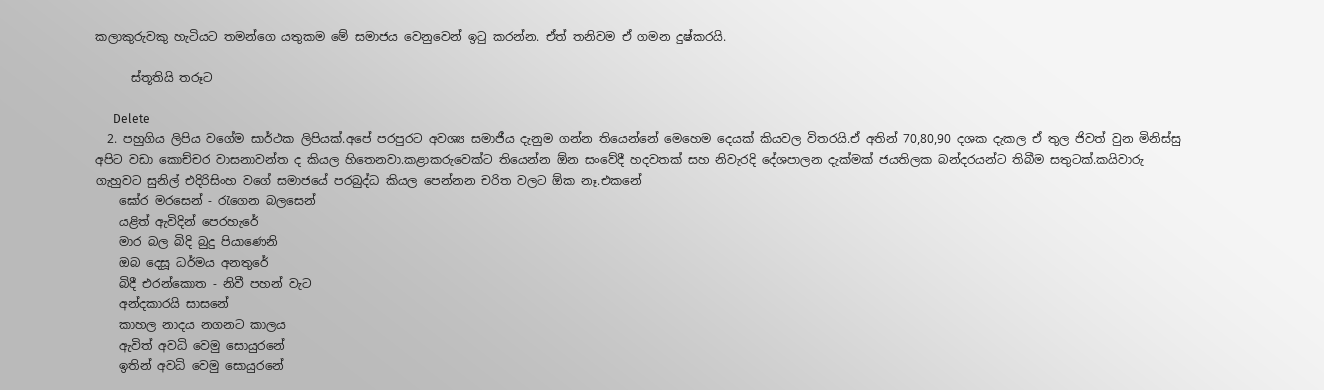කලාකුරුවකු හැටියට තමන්ගෙ යතුකම මේ සමාජය වෙනුවෙන් ඉටු කරන්න. ඒත් තනිවම ඒ ගමන දුෂ්කරයි.

      ස්තූතියි තරූට

      Delete
  2. පහුගිය ලිපිය වගේම සාර්ථක ලිපියක්.අපේ පරපුරට අවශ්‍ය සමාජීය දැනුම ගන්න තියෙන්නේ මෙහෙම දෙයක් කියවල විතරයි.ඒ අතින් 70,80,90 දශක දැකල ඒ තුල ජිවත් වුන මිනිස්සු අපිට වඩා කොච්චර වාසනාවන්ත ද කියල හිතෙනවා.කළාකරුවෙක්ට තියෙන්න ඕන සංවේදී හදවතක් සහ නිවැරදි දේශපාලන දැක්මක් ජයතිලක බන්දරයන්ට තිබීම සතුටක්.කයිවාරු ගැහුවට සුනිල් එදිරිසිංහ වගේ සමාජයේ පරබුද්ධ කියල පෙන්නන චරිත වලට ඕක නෑ.එකනේ
    ඝෝර මරසෙන් - රැගෙන බලසෙන්
    යළිත් ඇවිදින් පෙරහැරේ
    මාර බල බිදි බුදු පියාණෙනි
    ඔබ දෙසූ ධර්මය අනතුරේ
    බිදී එරන්කොත - නිවී පහන් වැට
    අන්දකාරයි සාසනේ
    කාහල නාදය නගනට කාලය
    ඇවිත් අවධි වෙමු සොයුරනේ
    ඉතින් අවධි වෙමු සොයුරනේ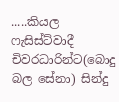.....කියල ෆැසිස්ට්වාදී චිවරධාරින්ට(බොදු බල සේනා) සින්දු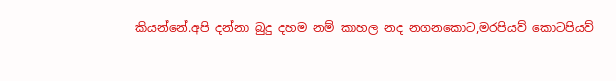කියන්නේ.අපි දන්නා බුදු දහම නම් කාහල නද නගනකොට,මරපියව් කොටපියව්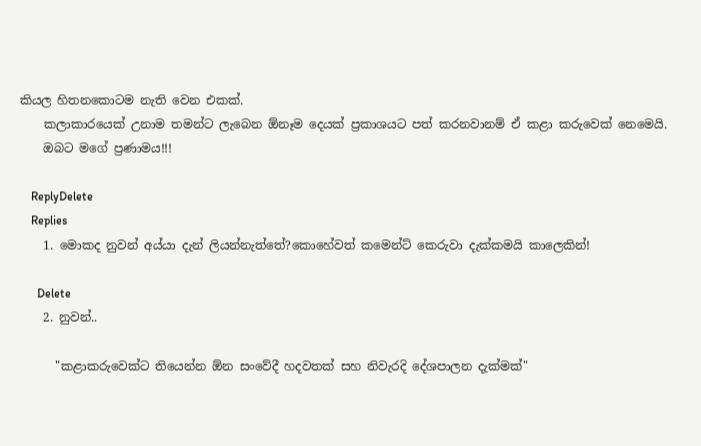කියල හිතනකොටම නැති වෙන එකක්.
    කලාකාරයෙක් උනාම තමන්ට ලැබෙන ඕනෑම දෙයක් ප්‍රකාශයට පත් කරනවානම් ඒ කළා කරුවෙක් නෙමෙයි.
    ඔබට මගේ ප්‍රණාමය!!!

    ReplyDelete
    Replies
    1. මොකද නුවන් අය්යා දැන් ලියන්නැත්තේ?කොහේවත් කමෙන්ට් කෙරුවා දැක්කමයි කාලෙකින්!

      Delete
    2. නුවන්..

      "කළාකරුවෙක්ට තියෙන්න ඕන සංවේදී හදවතක් සහ නිවැරදි දේශපාලන දැක්මක්"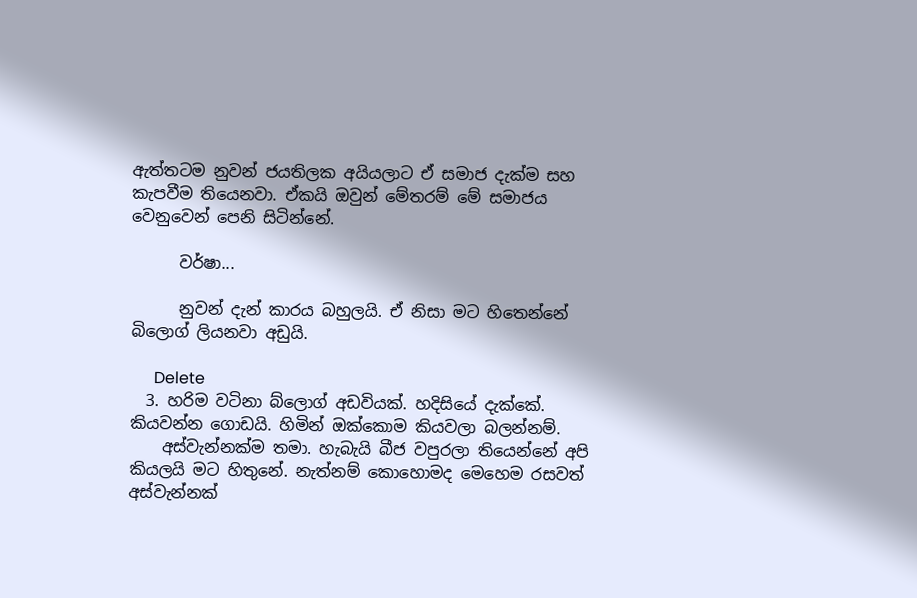ඇත්තටම නුවන් ජයතිලක අයියලාට ඒ සමාජ දැක්ම සහ කැපවීම තියෙනවා. ඒකයි ඔවුන් මේතරම් මේ සමාජය වෙනුවෙන් පෙනි සිටින්නේ.

      වර්ෂා...

      නුවන් දැන් කාරය බහුලයි. ඒ නිසා මට හිතෙන්නේ බිලොග් ලියනවා අඩුයි.

      Delete
  3. හරිම වටිනා බ්ලොග් අඩවියක්. හදිසියේ දැක්කේ. කියවන්න ගොඩයි. හිමින් ඔක්කොම කියවලා බලන්නම්.
    අස්වැන්නක්ම තමා. හැබැයි බීජ වපුරලා තියෙන්නේ අපි කියලයි මට හිතුනේ. නැත්නම් කොහොමද මෙහෙම රසවත් අස්වැන්නක්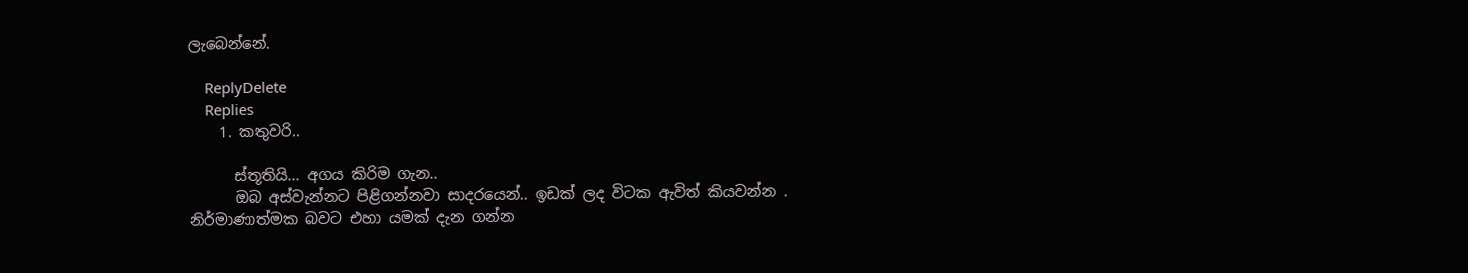ලැබෙන්නේ.

    ReplyDelete
    Replies
    1. කතුවරි..

      ස්තූතියි... අගය කිරිම ගැන..
      ඔබ අස්වැන්නට පිළිගන්නවා සාදරයෙන්.. ඉඩක් ලද විටක ඇවිත් කියවන්න . නිර්මාණාත්මක බවට එහා යමක් දැන ගන්න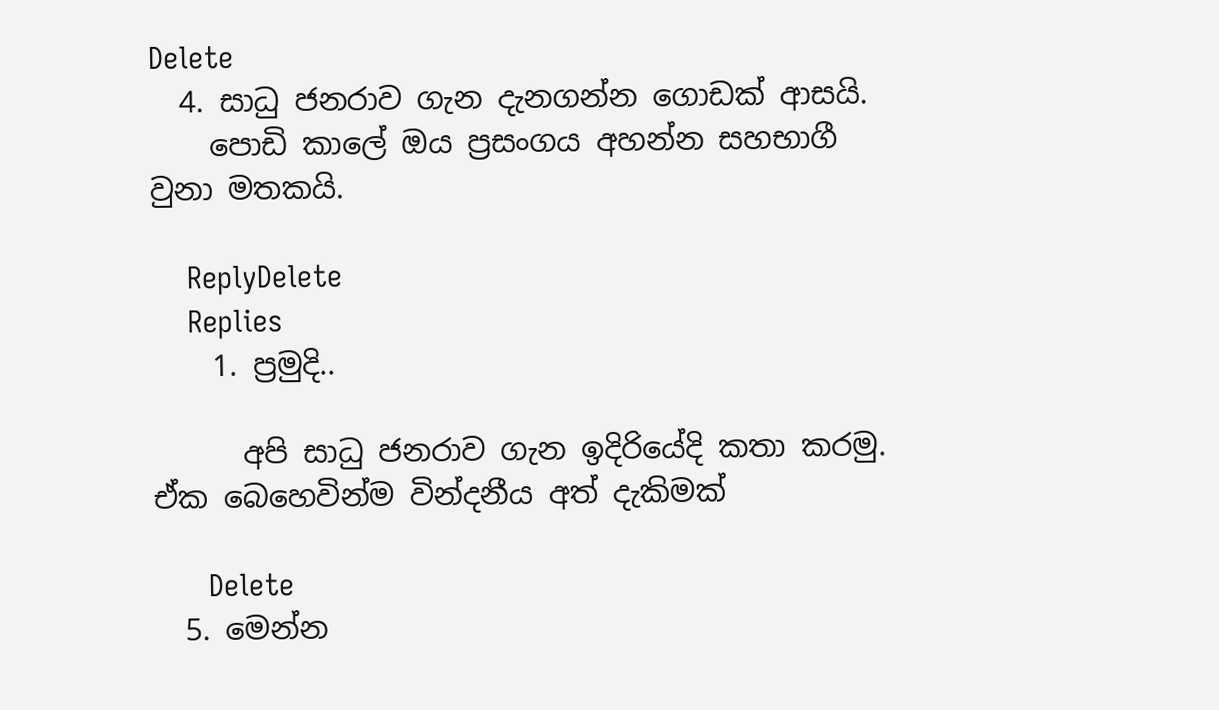Delete
  4. සාධු ජනරාව ගැන දැනගන්න ගොඩක් ආසයි.
    පොඩි කාලේ ඔය ප්‍රසංගය අහන්න සහභාගී වුනා මතකයි.

    ReplyDelete
    Replies
    1. ප්‍රමුදි..

      අපි සාධු ජනරාව ගැන ඉදිරියේදි කතා කරමු. ඒක බෙහෙවින්ම වින්දනීය අත් දැකිමක්

      Delete
  5. මෙන්න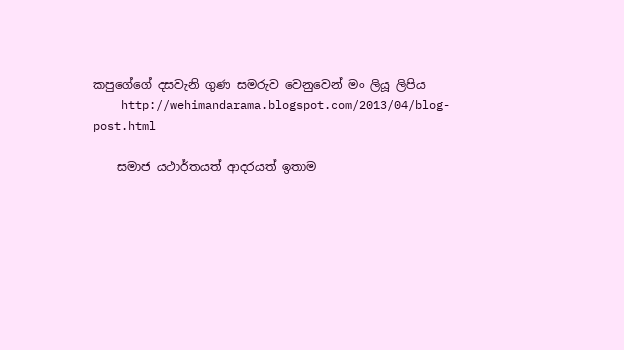කපුගේගේ දසවැනි ගුණ සමරුව වෙනුවෙන් මං ලියූ ලිපිය
    http://wehimandarama.blogspot.com/2013/04/blog-post.html

    සමාජ යථාර්තයත් ආදරයත් ඉතාම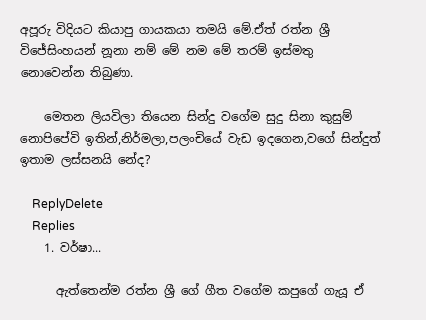අපූරු විදියට කියාපු ගායකයා තමයි මේ.ඒත් රත්න ශ්‍රී විජේසිංහයන් නූනා නම් මේ නම මේ තරම් ඉස්මතු නොවෙන්න තිබුණා.

    මෙතන ලියවිලා තියෙන සින්දු වගේම සුදු සිනා කුසුම් නොපිපේවි ඉතින්,නිර්මලා,පලංචියේ වැඩ ඉදගෙන,වගේ සින්දුත් ඉතාම ලස්සනයි නේද?

    ReplyDelete
    Replies
    1. වර්ෂා...

      ඇත්තෙන්ම රත්න ශ්‍රී ගේ ගීත වගේම කපුගේ ගැයූ ඒ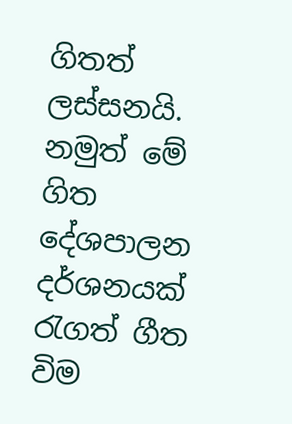ගිතත් ලස්සනයි. නමුත් මේ ගිත දේශපාලන දර්ශනයක් රැගත් ගීත විම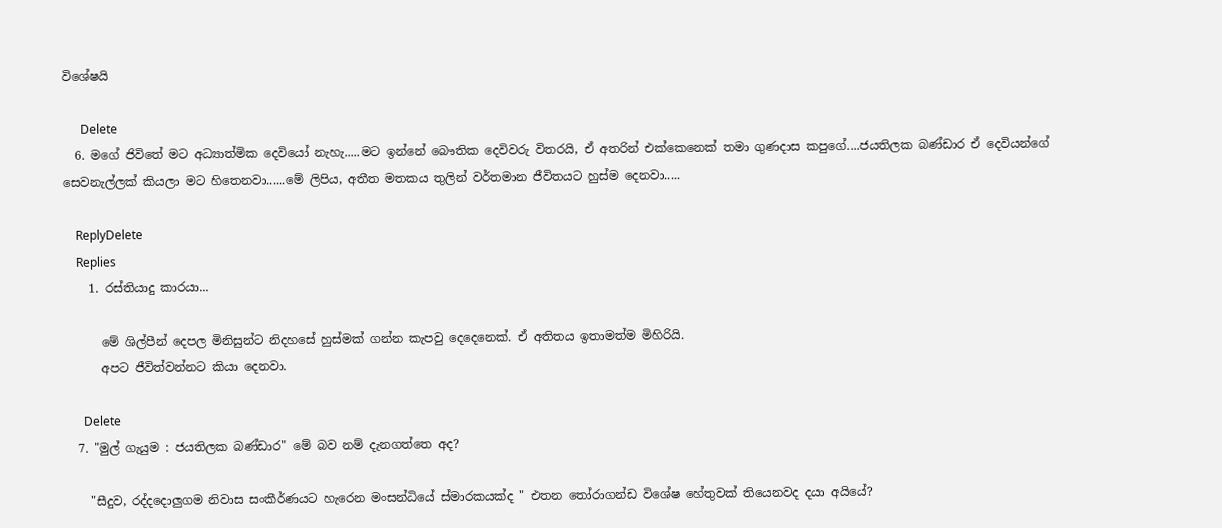විශේෂයි

      Delete
  6. මගේ ජිවිතේ මට අධ්‍යාත්මික දෙවියෝ නැහැ.....මට ඉන්නේ බෞතික දෙවිවරු විතරයි, ඒ අතරින් එක්කෙනෙක් තමා ගුණදාස කපුගේ....ජයතිලක බණ්ඩාර ඒ දෙවියන්ගේ සෙවනැල්ලක් කියලා මට හිතෙනවා......මේ ලිපිය, අතීත මතකය තුලින් වර්තමාන ජීවිතයට හුස්ම දෙනවා.....

    ReplyDelete
    Replies
    1. රස්තියාදු කාරයා...

      මේ ශිල්පීන් දෙපල මිනිසුන්ට නිදහසේ හුස්මක් ගන්න කැපවු දෙදෙනෙක්. ඒ අතිතය ඉතාමත්ම මිහිරියි.
      අපට ජීවිත්වන්නට කියා දෙනවා.

      Delete
  7. "මුල් ගැයුම : ජයතිලක බණ්ඩාර" මේ බව නම් දැනගත්තෙ අද?

    "සීදුව, රද්දදොලුගම නිවාස සංකීර්ණයට හැරෙන මංසන්ධියේ ස්මාරකයක්ද " එතන තෝරාගන්ඩ විශේෂ හේතුවක් තියෙනවද දයා අයියේ?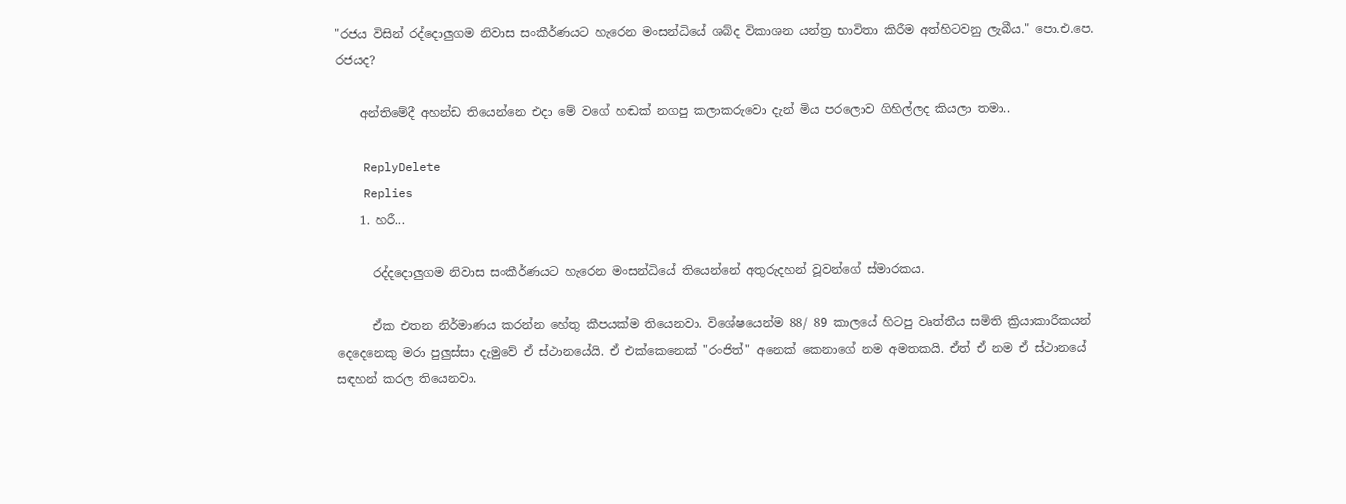"රජය විසින් රද්දොලුගම නිවාස සංකීර්ණයට හැරෙන මංසන්ධියේ ශබ්ද විකාශන යන්ත්‍ර භාවිතා කිරීම අත්හිටවනු ලැබීය." පො.එ.පෙ. රජයද?

    අන්තිමේදී අහන්ඩ තියෙන්නෙ එදා මේ වගේ හඬක් නගපු කලාකරුවො දැන් මිය පරලොව ගිහිල්ලද කියලා තමා..

    ReplyDelete
    Replies
    1. හරී...

      රද්දදොලුගම නිවාස සංකීර්ණයට හැරෙන මංසන්ධියේ තියෙන්නේ අතුරුදහන් වූවන්ගේ ස්මාරකය.

      ඒක එතන නිර්මාණය කරන්න හේතු කීපයක්ම තියෙනවා. විශේෂයෙන්ම 88/ 89 කාලයේ හිටපු වෘත්තීය සමිති ක්‍රියාකාරීකයන් දෙදෙනෙකු මරා පුලුස්සා දැමුවේ ඒ ස්ථානයේයි. ඒ එක්කෙනෙක් "රංජිත්" අනෙක් කෙනාගේ නම අමතකයි. ඒත් ඒ නම ඒ ස්ථානයේ සඳහන් කරල තියෙනවා.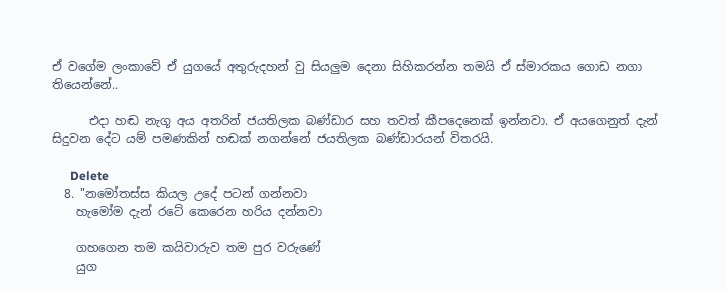ඒ වගේම ලංකාවේ ඒ යුගයේ අතුරුදහන් වු සියලුම දෙනා සිහිකරන්න තමයි ඒ ස්මාරකය ගොඩ නගා තියෙන්නේ..

      එදා හඬ නැගූ අය අතරින් ජයතිලක බණ්ඩාර සහ තවත් කීපදෙනෙක් ඉන්නවා. ඒ අයගෙනුත් දැන් සිදුවන දේට යම් පමණකින් හඬක් නගන්නේ ජයතිලක බණ්ඩාරයන් විතරයි.

      Delete
  8. "නමෝතස්ස කියල උදේ පටන් ගන්නවා
    හැමෝම දැන් රටේ කෙරෙන හරිය දන්නවා

    ගහගෙන තම කයිවාරුව තම පුර වරුණේ
    යුග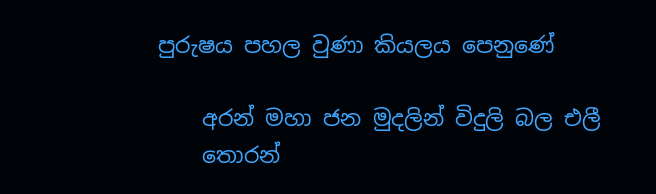පුරුෂය පහල වුණා කියලය පෙනුණේ‍

    අරන් මහා ජන මුදලින් විදුලි බල එලී
    තොරන්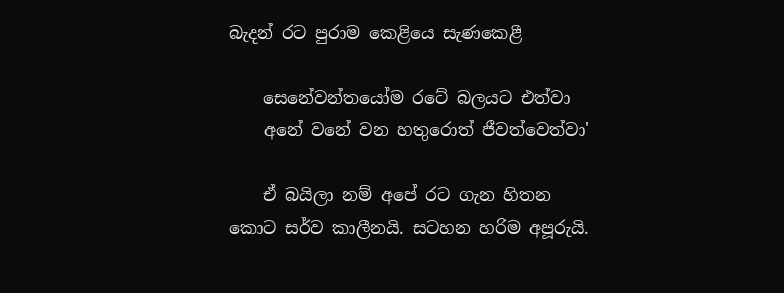බැදන් රට පුරාම කෙළියෙ සැණකෙළී

    සෙනේවන්තයෝම රටේ බලයට එත්වා
    අනේ වනේ වන හතුරොත් ජීවත්වෙත්වා'

    ඒ බයිලා නම් අපේ රට ගැන හිතන කොට සර්ව කාලීනයි. සටහන හරිම අපූරුයි.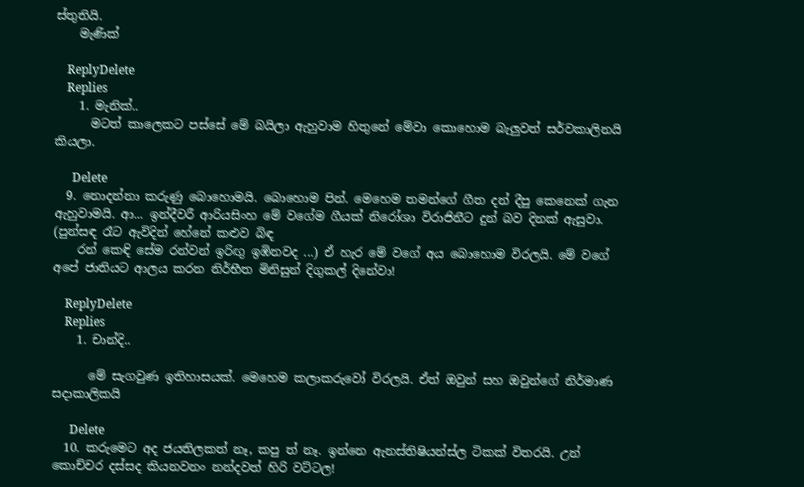ස්තුතියි.
    මැණික්

    ReplyDelete
    Replies
    1. මැනික්..
      මටත් කාලෙකට පස්සේ මේ බයිලා ඇහුවාම හිතුනේ මේවා කොහොම බැලුවත් සර්වකාලිනයි කියලා.

      Delete
  9. නොදන්නා කරුණු බොහොමයි. බොහොම පින්. මෙහෙම තමන්ගේ ගීත දන් දීපු කෙනෙක් ගැන ඇහුවාමයි. ආ... ඉන්දීවරී ආරියසිංහ මේ වගේම ගීයක් නිරෝශා විරාජිනීට දුන් බව දිනක් ඇසුවා. (පුන්සඳ රෑට ඇවිදින් හේනේ කළුව බිඳ
    රන් කෙඳි සේම රන්වන් ඉරිඟු ඉඹිනවද ...) ඒ හැර මේ වගේ අය බොහොම විරලයි. මේ වගේ අපේ ජාතියට ආලය කරන නිර්භීත මිනිසුන් දිගුකල් දිනේවා!

    ReplyDelete
    Replies
    1. චාන්දි..

      මේ සැගවුණ ඉතිහාසයක්. මෙහෙම කලාකරුවෝ විරලයි. ඒත් ඔවුන් සහ ඔවුන්ගේ නිර්මාණ සදාකාලිකයි

      Delete
  10. කරුමෙට අද ජයතිලකත් නෑ, කපු ත් නෑ. ඉන්නෙ ඇනස්තිෂියන්ස්ල ටිකක් විතරයි. උන් කොච්චර දස්සද කියනවනං නන්දවත් හිරි වට්ටල!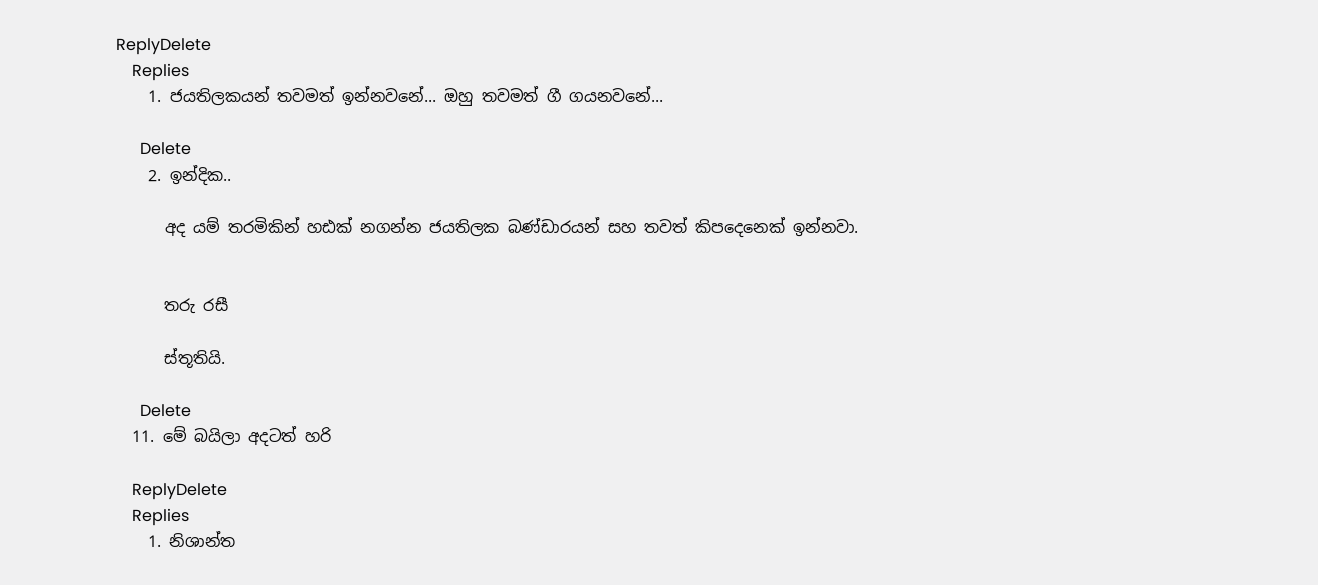ReplyDelete
    Replies
    1. ජයතිලකයන් තවමත් ඉන්නවනේ... ඔහු තවමත් ගී ගයනවනේ...

      Delete
    2. ඉන්දික..

      අද යම් තරමිකින් හඪක් නගන්න ජයතිලක බණ්ඩාරයන් සහ තවත් කිපදෙනෙක් ඉන්නවා.


      තරු රසී

      ස්තූතියි.

      Delete
  11. මේ බයිලා අදටත් හරි

    ReplyDelete
    Replies
    1. නිශාන්ත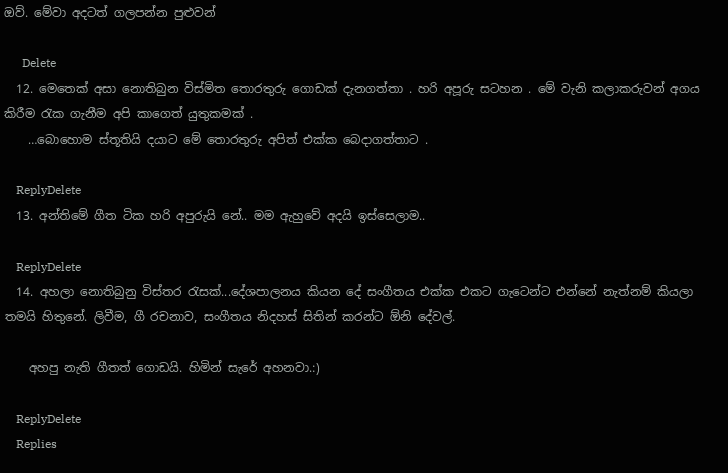ඔව්. මේවා අදටත් ගලපන්න පුළුවන්

      Delete
  12. මෙතෙක් අසා නොතිබුන විස්මිත තොරතුරු ගොඩක් දැනගත්තා . හරි අපූරු සටහන . මේ වැනි කලාකරුවන් අගය කිරීම රැක ගැනීම අපි කාගෙත් යුතුකමක් .
    …බොහොම ස්තූතියි දයාට මේ තොරතුරු අපිත් එක්ක බෙදාගත්තාට .

    ReplyDelete
  13. අන්තිමේ ගීත ටික හරි අපුරුයි නේ.. මම ඇහුවේ අදයි ඉස්සෙලාම..

    ReplyDelete
  14. අහලා නොතිබුනු විස්තර රැසක්...දේශපාලනය කියන දේ සංගීතය එක්ක එකට ගැටෙන්ට එන්නේ නැත්නම් කියලා තමයි හිතුනේ. ලිවීම, ගී රචනාව, සංගීතය නිදහස් සිතින් කරන්ට ඕනි දේවල්.

    අහපු නැති ගීතත් ගොඩයි. හිමින් සැරේ අහනවා.:)

    ReplyDelete
    Replies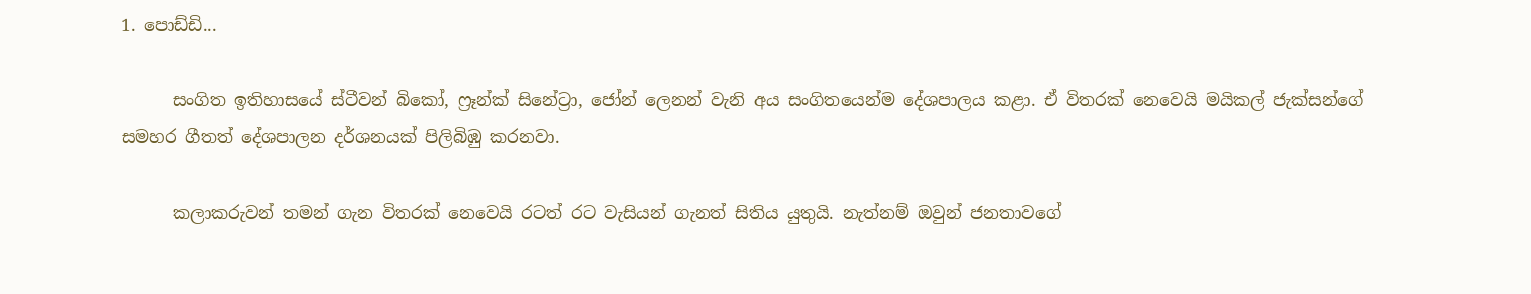1. පොඩ්ඩි...

      සංගිත ඉතිහාසයේ ස්ටීවන් බිකෝ, ෆ්‍රෑන්ක් සිනේට්‍රා, ජෝන් ලෙනන් වැනි අය සංගිතයෙන්ම දේශපාලය කළා. ඒ විතරක් නෙවෙයි මයිකල් ජැක්සන්ගේ සමහර ගීතත් දේශපාලන දර්ශනයක් පිලිබිඹු කරනවා.

      කලාකරුවන් තමන් ගැන විතරක් නෙවෙයි රටත් රට වැසියන් ගැනත් සිතිය යුතුයි. නැත්නම් ඔවුන් ජනතාවගේ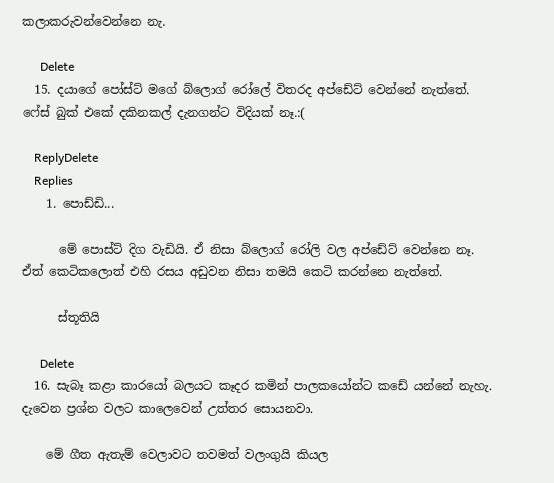කලාකරුවන්වෙන්නෙ නැ.

      Delete
  15. දයාගේ පෝස්ට් මගේ බ්ලොග් රෝලේ විතරද අප්ඩේට් වෙන්නේ නැත්තේ. ෆේස් බුක් එකේ දකිනකල් දැනගන්ට විදියක් නෑ.:(

    ReplyDelete
    Replies
    1. පොඩ්ඩි...

      මේ පොස්ට් දිග වැඩියි. ඒ නිසා බ්ලොග් රෝලි වල අප්ඩේට් වෙන්නෙ නෑ. ඒත් කෙටිකලොත් එහි රසය අඩුවන නිසා තමයි කෙටි කරන්නෙ නැත්තේ.

      ස්තූතියි

      Delete
  16. සැබෑ කළා කාරයෝ බලයට කෑදර කමින් පාලකයෝන්ට කඩේ යන්නේ නැහැ. දැවෙන ප්‍රශ්න වලට කාලෙවෙන් උත්තර සොයනවා.

    මේ ගීත ඇතැම් වෙලාවට තවමත් වලංගුයි කියල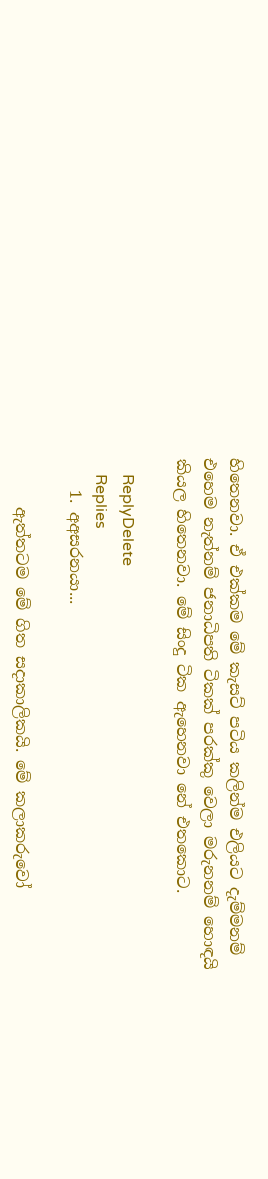හිතෙනවා. ඒ එක්කම මේ කැසට් පටිය කලින්ම එලියට දැම්මනම් එහෙම නැත්නම් ජනාධිපති ටිකක් පරක්කු වෙලා මරුනනම් හොඳයි කියල හිතෙනවා. මේ සිංදු ටික ඇහෙනවා නේ එතකොට.

    ReplyDelete
    Replies
    1. අඅසරනයා...

      ඇත්තටම මේ ගිත සදාකාලිකයි. මේ කලාකරුවෝ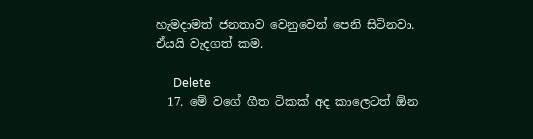හැමදාමත් ජනතාව වෙනුවෙන් පෙනි සිටිනවා. ඒයයි වැදගත් කම.

      Delete
  17. මේ වගේ ගීත ටිකක් අද කාලෙටත් ඕන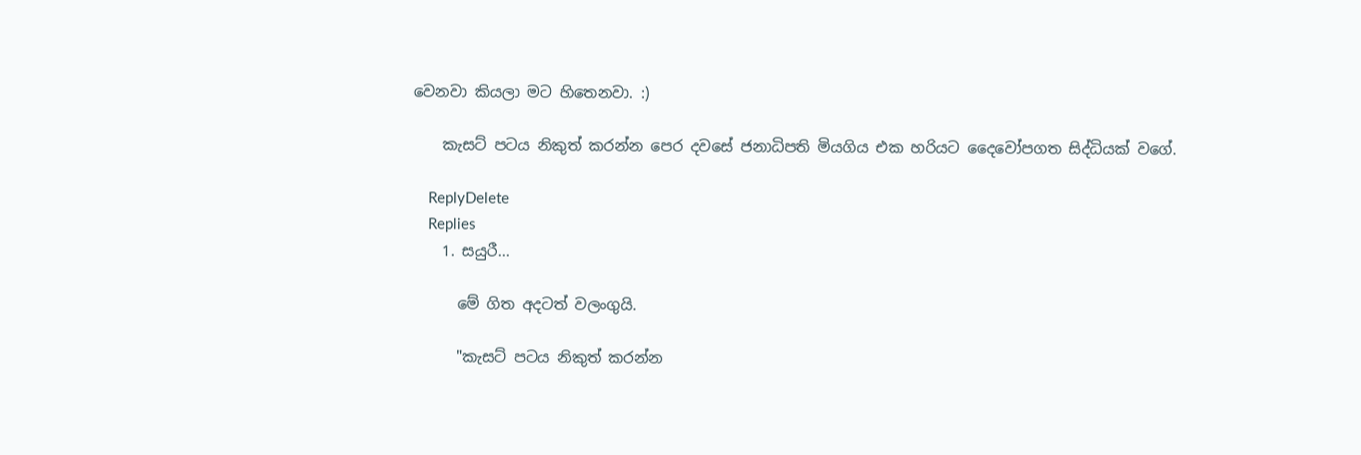වෙනවා කියලා මට හිතෙනවා. :)

    කැසට් පටය නිකුත් කරන්න පෙර දවසේ ජනාධිපති මියගිය එක හරියට දෛවෝපගත සිද්ධියක් වගේ.

    ReplyDelete
    Replies
    1. සයුරී...

      මේ ගිත අදටත් වලංගුයි.

      "කැසට් පටය නිකුත් කරන්න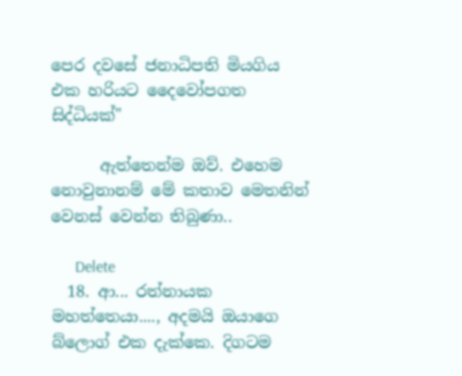පෙර දවසේ ජනාධිපති මියගිය එක හරියට දෛවෝපගත සිද්ධියක්"

      ඇත්තෙන්ම ඔව්. එහෙම නොවුනානම් මේ කතාව මෙතනින් වෙනස් වෙන්න තිබුණා..

      Delete
  18. ආ... රත්නායක මහත්තෙයා...., අදමයි ඔයාගෙ බ්ලොග් එක දැක්කෙ. දිගටම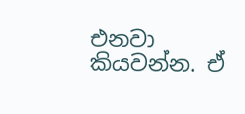එනවා කියවන්න. ඒ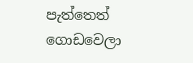පැත්තෙත් ගොඩවෙලා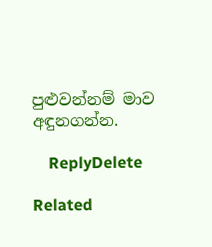පුළුවන්නම් මාව අඳුනගන්න.

    ReplyDelete

Related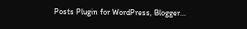Posts Plugin for WordPress, Blogger...